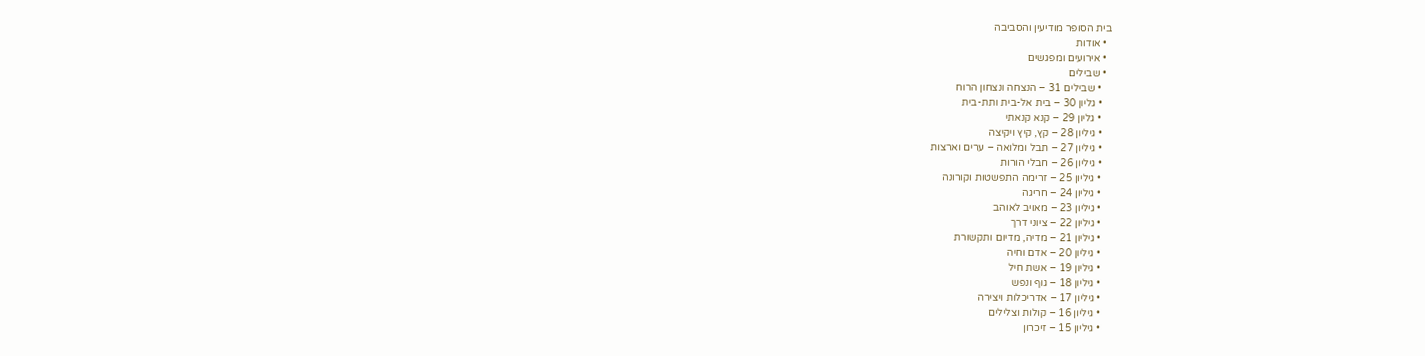בית הסופר מודיעין והסביבה
  • אודות
  • אירועים ומפגשים
  • שבילים
    • שבילים 31 – הנצחה ונצחון הרוח
    • גליון 30 – בית אל-בית ותת-בית
    • גליון 29 – קנא קנאתי
    • גיליון 28 – קץ, קיץ ויקיצה
    • גיליון 27 – תבל ומלואה – ערים וארצות
    • גיליון 26 – חבלי הורות
    • גיליון 25 – זרימה התפשטות וקורונה
    • גיליון 24 – חריגה
    • גיליון 23 – מאויב לאוהב
    • גיליון 22 – ציוני דרך
    • גיליון 21 – מדיה, מדיום ותקשורת
    • גיליון 20 – אדם וחיה
    • גיליון 19 – אשת חיל
    • גיליון 18 – גוף ונפש
    • גיליון 17 – אדריכלות ויצירה
    • גיליון 16 – קולות וצלילים
    • גיליון 15 – זיכרון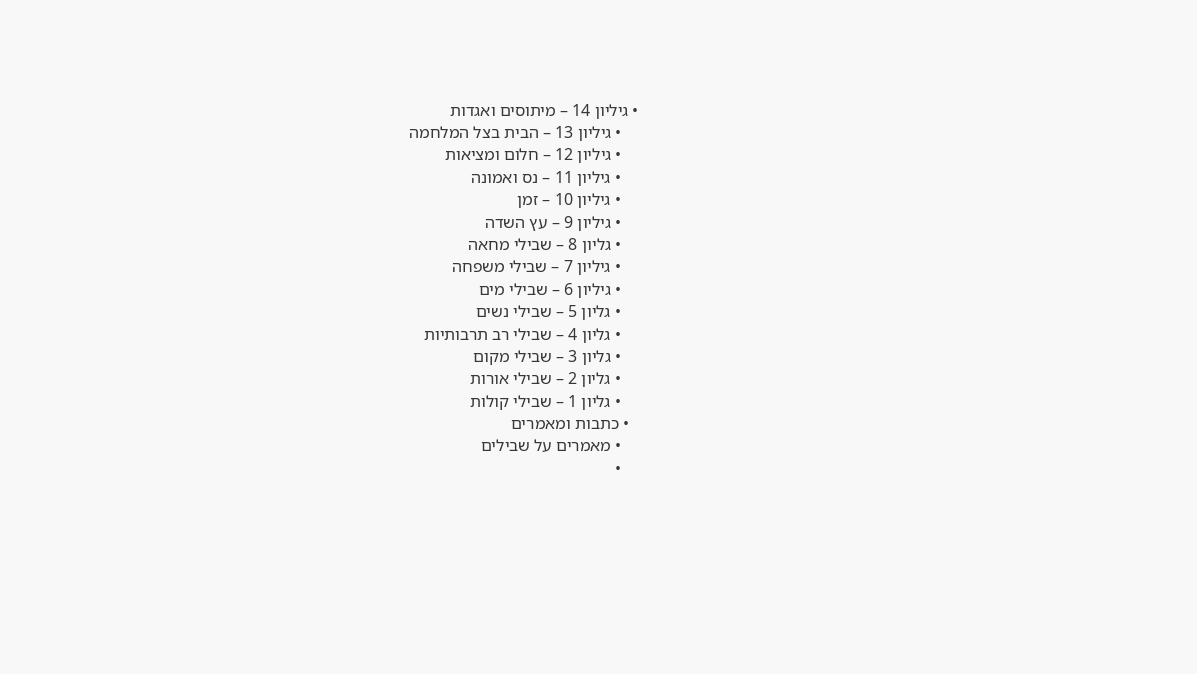• גיליון 14 – מיתוסים ואגדות
    • גיליון 13 – הבית בצל המלחמה
    • גיליון 12 – חלום ומציאות
    • גיליון 11 – נס ואמונה
    • גיליון 10 – זמן
    • גיליון 9 – עץ השדה
    • גליון 8 – שבילי מחאה
    • גיליון 7 – שבילי משפחה
    • גיליון 6 – שבילי מים
    • גליון 5 – שבילי נשים
    • גליון 4 – שבילי רב תרבותיות
    • גליון 3 – שבילי מקום
    • גליון 2 – שבילי אורות
    • גליון 1 – שבילי קולות
  • כתבות ומאמרים
    • מאמרים על שבילים
    •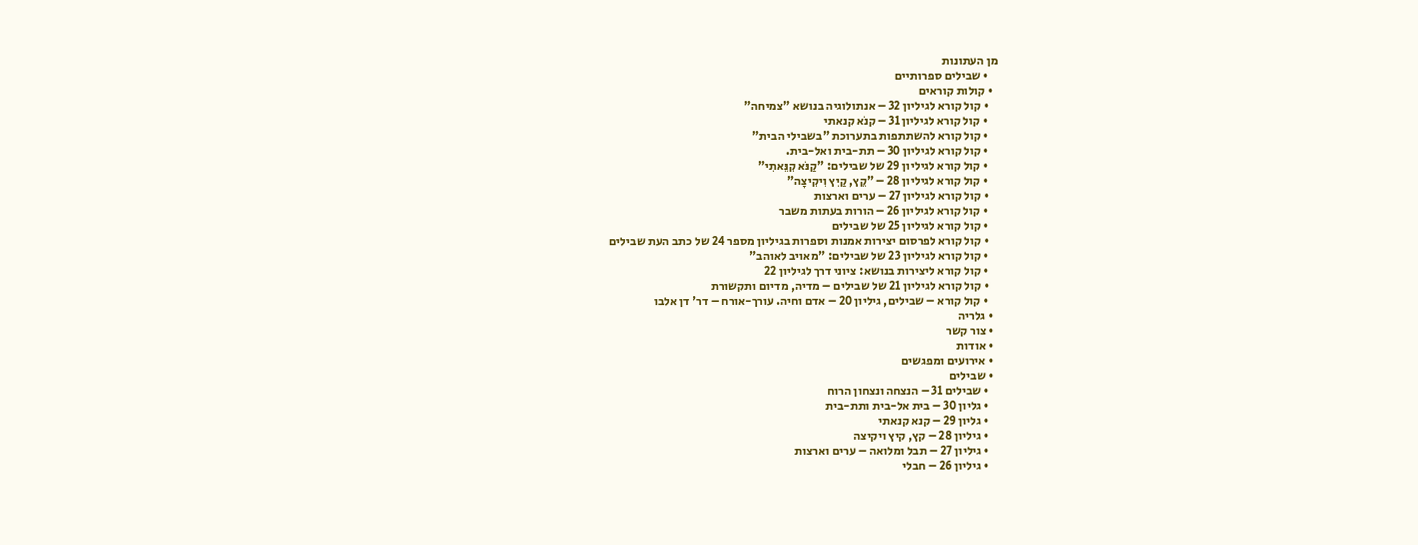מן העתונות
    • שבילים ספרותיים
  • קולות קוראים
    • קול קורא לגיליון 32 – אנתולוגיה בנושא "צמיחה"
    • קול קורא לגיליון 31 – קנֹא קנאתי
    • קול קורא להשתתפות בתערוכת "בשבילי הבית"
    • קול קורא לגיליון 30 – תת-בית ואל-בית.
    • קול קורא לגיליון 29 של שבילים: "קַנֹּא קִנֵּאתִי"
    • קול קורא לגיליון 28 – "קֵץ, קַיִץ וִיקִיצָה"
    • קול קורא לגיליון 27 – ערים וארצות
    • קול קורא לגיליון 26 – הורות בעתות משבר
    • קול קורא לגיליון 25 של שבילים
    • קול קורא לפרסום יצירות אמנות וספרות בגיליון מספר 24 של כתב העת שבילים
    • קול קורא לגיליון 23 של שבילים: "מאויב לאוהב"
    • קול קורא ליצירות בנושא: ציוני דרך לגיליון 22
    • קול קורא לגיליון 21 של שבילים – מדיה, מדיום ותקשורת
    • קול קורא – שבילים, גיליון 20 – אדם וחיה. עורך-אורח – דר' דן אלבו
  • גלריה
  • צור קשר
  • אודות
  • אירועים ומפגשים
  • שבילים
    • שבילים 31 – הנצחה ונצחון הרוח
    • גליון 30 – בית אל-בית ותת-בית
    • גליון 29 – קנא קנאתי
    • גיליון 28 – קץ, קיץ ויקיצה
    • גיליון 27 – תבל ומלואה – ערים וארצות
    • גיליון 26 – חבלי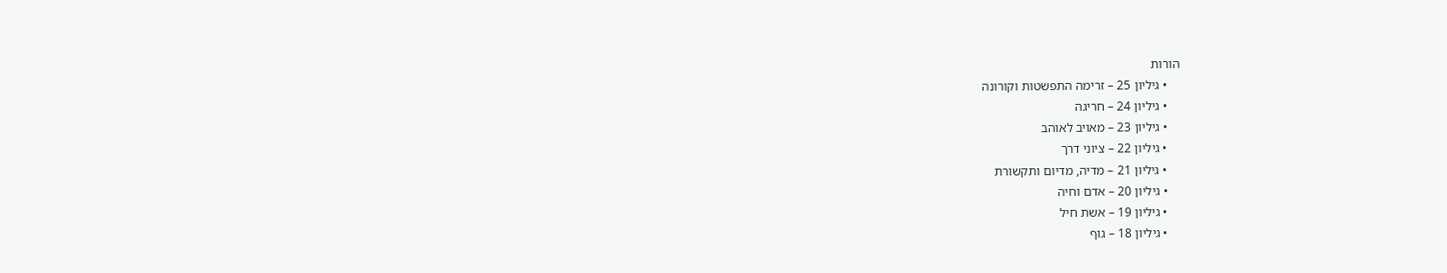הורות
    • גיליון 25 – זרימה התפשטות וקורונה
    • גיליון 24 – חריגה
    • גיליון 23 – מאויב לאוהב
    • גיליון 22 – ציוני דרך
    • גיליון 21 – מדיה, מדיום ותקשורת
    • גיליון 20 – אדם וחיה
    • גיליון 19 – אשת חיל
    • גיליון 18 – גוף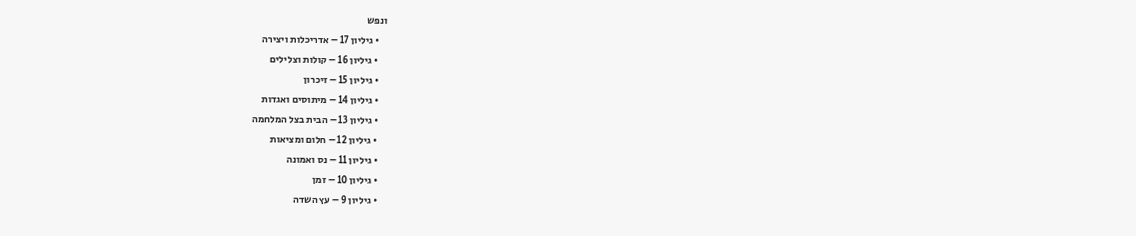ונפש
    • גיליון 17 – אדריכלות ויצירה
    • גיליון 16 – קולות וצלילים
    • גיליון 15 – זיכרון
    • גיליון 14 – מיתוסים ואגדות
    • גיליון 13 – הבית בצל המלחמה
    • גיליון 12 – חלום ומציאות
    • גיליון 11 – נס ואמונה
    • גיליון 10 – זמן
    • גיליון 9 – עץ השדה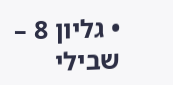• גליון 8 – שבילי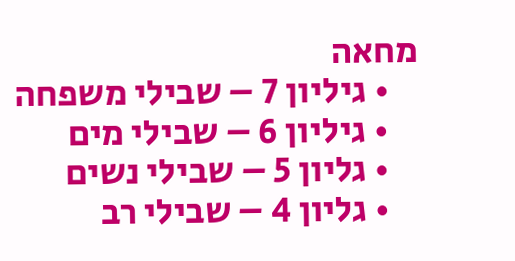מחאה
    • גיליון 7 – שבילי משפחה
    • גיליון 6 – שבילי מים
    • גליון 5 – שבילי נשים
    • גליון 4 – שבילי רב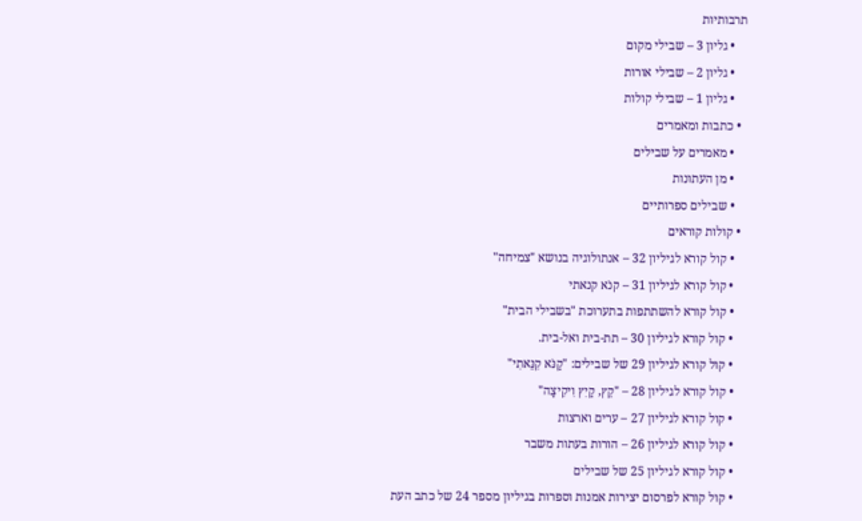תרבותיות
    • גליון 3 – שבילי מקום
    • גליון 2 – שבילי אורות
    • גליון 1 – שבילי קולות
  • כתבות ומאמרים
    • מאמרים על שבילים
    • מן העתונות
    • שבילים ספרותיים
  • קולות קוראים
    • קול קורא לגיליון 32 – אנתולוגיה בנושא "צמיחה"
    • קול קורא לגיליון 31 – קנֹא קנאתי
    • קול קורא להשתתפות בתערוכת "בשבילי הבית"
    • קול קורא לגיליון 30 – תת-בית ואל-בית.
    • קול קורא לגיליון 29 של שבילים: "קַנֹּא קִנֵּאתִי"
    • קול קורא לגיליון 28 – "קֵץ, קַיִץ וִיקִיצָה"
    • קול קורא לגיליון 27 – ערים וארצות
    • קול קורא לגיליון 26 – הורות בעתות משבר
    • קול קורא לגיליון 25 של שבילים
    • קול קורא לפרסום יצירות אמנות וספרות בגיליון מספר 24 של כתב העת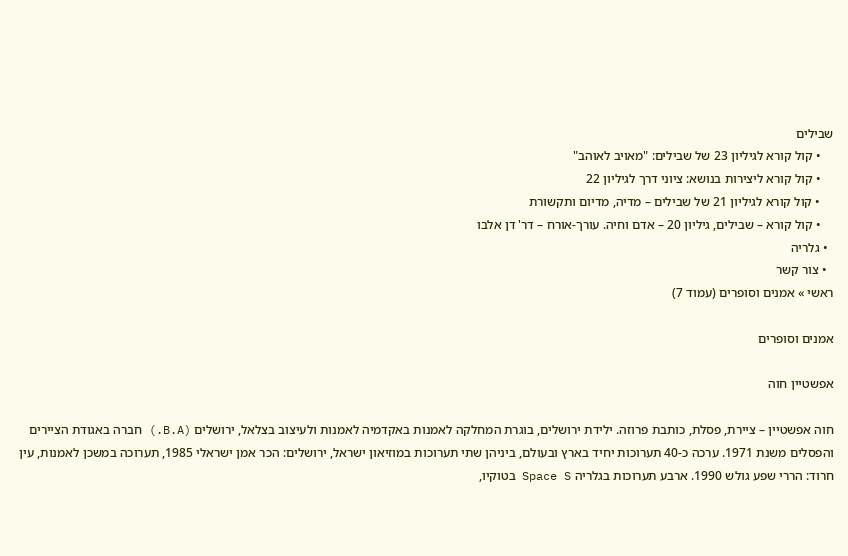שבילים
    • קול קורא לגיליון 23 של שבילים: "מאויב לאוהב"
    • קול קורא ליצירות בנושא: ציוני דרך לגיליון 22
    • קול קורא לגיליון 21 של שבילים – מדיה, מדיום ותקשורת
    • קול קורא – שבילים, גיליון 20 – אדם וחיה. עורך-אורח – דר' דן אלבו
  • גלריה
  • צור קשר
ראשי » אמנים וסופרים (עמוד 7)

אמנים וסופרים

אפשטיין חוה

חוה אפשטיין – ציירת, פסלת, כותבת פרוזה. ילידת ירושלים, בוגרת המחלקה לאמנות באקדמיה לאמנות ולעיצוב בצלאל, ירושלים (B.A.) חברה באגודת הציירים והפסלים משנת 1971. ערכה כ-40 תערוכות יחיד בארץ ובעולם, ביניהן שתי תערוכות במוזיאון ישראל, ירושלים: הכר אמן ישראלי 1985, תערוכה במשכן לאמנות, עין חרוד: הררי שפע גולש 1990. ארבע תערוכות בגלריה Space S בטוקיו,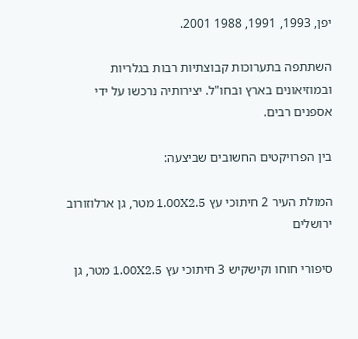יפן, 1993, 1991, 1988 2001.

השתתפה בתערוכות קבוצתיות רבות בגלריות ובמוזיאונים בארץ ובחו"ל. יצירותיה נרכשו על ידי אספנים רבים.

בין הפרויקטים החשובים שביצעה:

המולת העיר 2 חיתוכי עץ 1.00X2.5 מטר, גן ארלוזורוב ירושלים

סיפורי חוחו וקישקיש 3 חיתוכי עץ 1.00X2.5 מטר, גן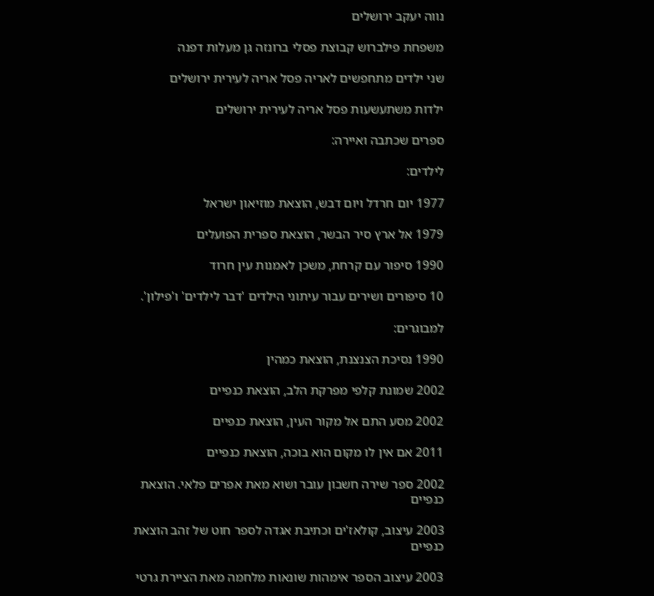נווה יעקב ירושלים

משפחת פילברוש קבוצת פסלי ברונזה גן מעלות דפנה

שני ילדים מתחפשים לאריה פסל אריה לעירית ירושלים

ילדות משתעשעות פסל אריה לעירית ירושלים

ספרים שכתבה ואיירה:

לילדים:

1977 יום חרדל ויום דבש, הוצאת מוזיאון ישראל

1979 אל ארץ סיר הבשר, הוצאת ספרית הפועלים

1990 סיפור עם קרחת, משכן לאמנות עין חרוד

10 סיפורים ושירים עבור עיתוני הילדים 'דבר לילדים' ו'פילון'.

למבוגרים:

1990 נסיכת הצנצנת, הוצאת כמהין

2002 שמונת קלפי מפרקת הלב, הוצאת כנפיים

2002 מסע התם אל מקור העין, הוצאת כנפיים

2011 אם אין לו מקום הוא בוכה, הוצאת כנפיים

2002 ספר שירה חשבון עובר ושוא מאת אפרים פלאי. הוצאת כנפיים

2003 עיצוב, קולאז'ים וכתיבת אגדה לספר חוט של זהב הוצאת כנפיים

2003 עיצוב הספר אימהות שונאות מלחמה מאת הציירת גרטי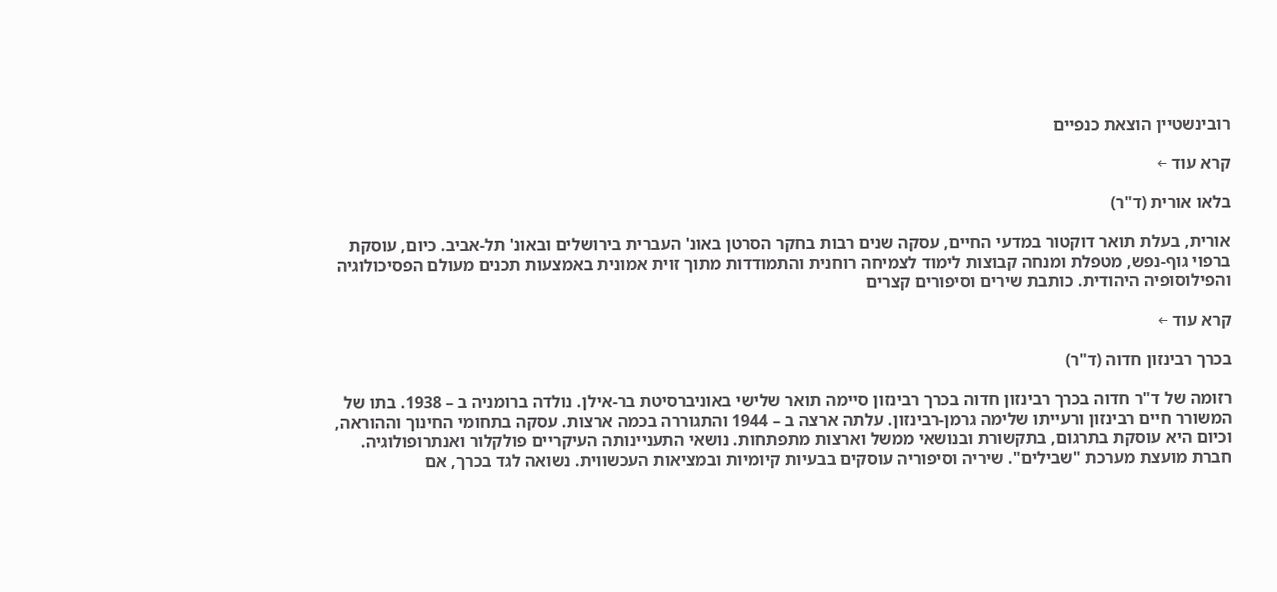רובינשטיין הוצאת כנפיים

קרא עוד ←

בלאו אורית (ד"ר)

אורית, בעלת תואר דוקטור במדעי החיים, עסקה שנים רבות בחקר הסרטן באונ' העברית בירושלים ובאונ' תל-אביב. כיום, עוסקת ברפוי גוף-נפש, מטפלת ומנחה קבוצות לימוד לצמיחה רוחנית והתמודדות מתוך זוית אמונית באמצעות תכנים מעולם הפסיכולוגיה והפילוסופיה היהודית. כותבת שירים וסיפורים קצרים

קרא עוד ←

בכרך רבינזון חדוה (ד"ר)

רזומה של ד"ר חדוה בכרך רבינזון חדוה בכרך רבינזון סיימה תואר שלישי באוניברסיטת בר-אילן. נולדה ברומניה ב – 1938. בתו של המשורר חיים רבינזון ורעייתו שלימה גרמן-רבינזון. עלתה ארצה ב – 1944 והתגוררה בכמה ארצות. עסקה בתחומי החינוך וההוראה, וכיום היא עוסקת בתרגום, בתקשורת ובנושאי ממשל וארצות מתפתחות. נושאי התעניינותה העיקריים פולקלור ואנתרופולוגיה. חברת מועצת מערכת "שבילים". שיריה וסיפוריה עוסקים בבעיות קיומיות ובמציאות העכשווית. נשואה לגד בכרך, אם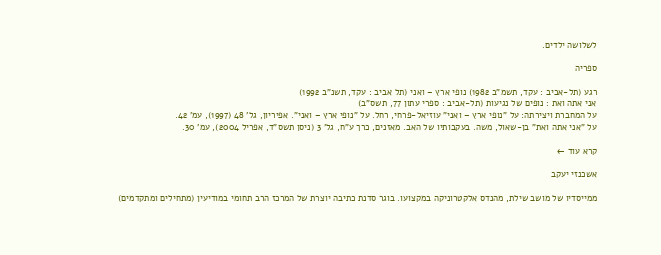לשלושה ילדים.

ספריה

רגע (תל-אביב : עקד, תשמ"ב 1982) נופי ארץ – ואני (תל אביב : עקד, תשנ"ב 1992)
אני אתה ואת : נופים של נגיעות (תל-אביב : ספרי עתון 77, תשס"ב)
על המחברת ויצירתה: על "נופי ארץ – ואני" עוזיאל-פרחי, רחל. על "נופי ארץ – ואני". אפיריון, גל' 48 (1997), עמ' 42.
על "אני אתה ואת" בן-שאול, משה. בעקבותיו של האב. מאזנים, כרך ע"ח, גל' 3 (ניסן תשס"ד, אפריל 2004), עמ' 30.

קרא עוד ←

אשכנזי יעקב

ממייסדיו של מושב שילת, מהנדס אלקטרוניקה במקצועו. בוגר סדנת כתיבה יוצרת של המרכז הרב תחומי במודיעין (מתחילים ומתקדמים)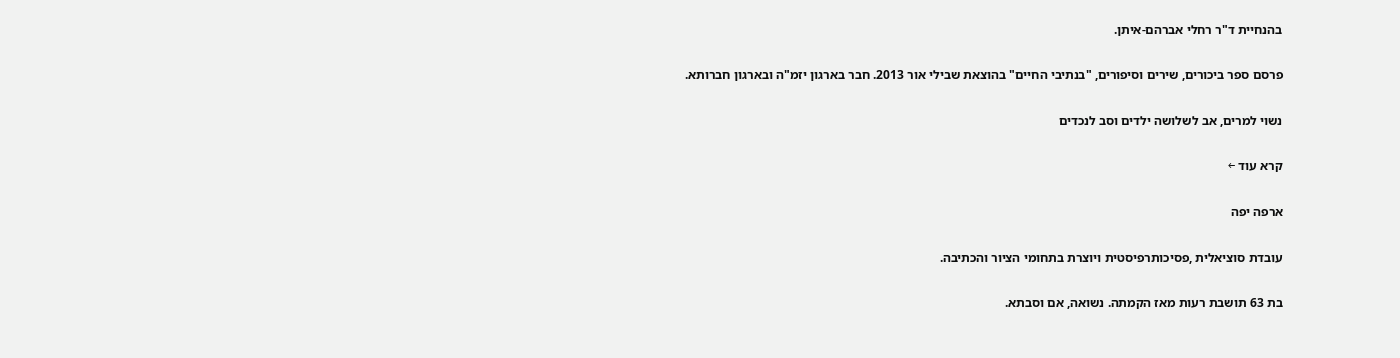בהנחיית ד"ר רחלי אברהם-איתן.

פרסם ספר ביכורים, שירים וסיפורים, "בנתיבי החיים" בהוצאת שבילי אור 2013. חבר בארגון יזמ"ה ובארגון חברותא.

נשוי למרים, אב לשלושה ילדים וסב לנכדים

קרא עוד ←

ארפה יפה

עובדת סוציאלית ,פסיכותרפיסטית ויוצרת בתחומי הציור והכתיבה.

בת 63 תושבת רעות מאז הקמתה. נשואה, אם וסבתא.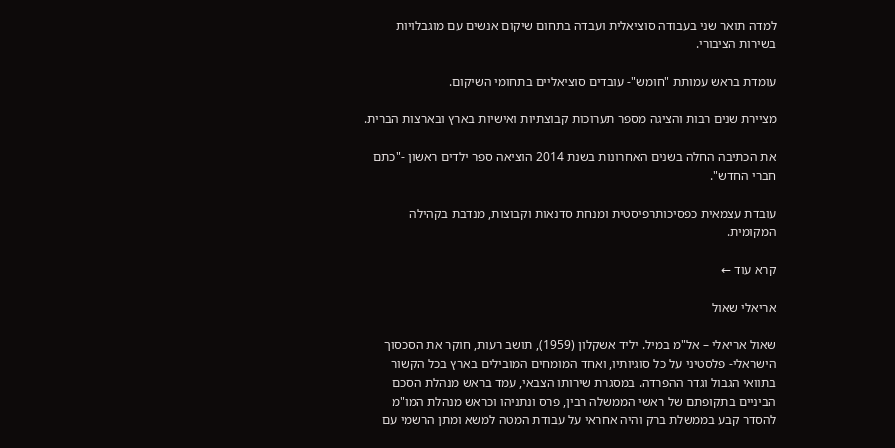למדה תואר שני בעבודה סוציאלית ועבדה בתחום שיקום אנשים עם מוגבלויות בשירות הציבורי.

עומדת בראש עמותת "חומש"- עובדים סוציאליים בתחומי השיקום.

מציירת שנים רבות והציגה מספר תערוכות קבוצתיות ואישיות בארץ ובארצות הברית.

את הכתיבה החלה בשנים האחרונות בשנת 2014 הוציאה ספר ילדים ראשון -"כתם חברי החדש".

עובדת עצמאית כפסיכותרפיסטית ומנחת סדנאות וקבוצות, מנדבת בקהילה המקומית.

קרא עוד ←

אריאלי שאול

שאול אריאלי – אל"מ במיל. יליד אשקלון (1959), תושב רעות, חוקר את הסכסוך הישראלי- פלסטיני על כל סוגיותיו, ואחד המומחים המובילים בארץ בכל הקשור בתוואי הגבול וגדר ההפרדה. במסגרת שירותו הצבאי, עמד בראש מנהלת הסכם הביניים בתקופתם של ראשי הממשלה רבין, פרס ונתניהו וכראש מנהלת המו"מ להסדר קבע בממשלת ברק והיה אחראי על עבודת המטה למשא ומתן הרשמי עם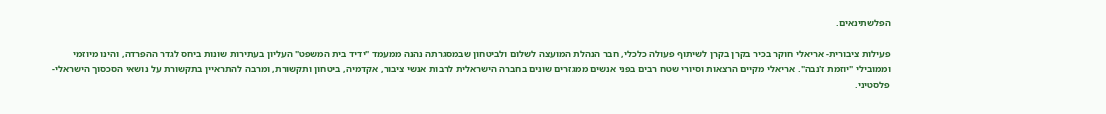הפלשתינאים.

פעילות ציבורית- אריאלי חוקר בכיר בקרן בקרן לשיתוף פעולה כלכלי, חבר הנהלת המועצה לשלום ולביטחון שבמסגרתה נהנה ממעמד "ידיד בית המשפט" העליון בעתירות שונות ביחס לגדר ההפרדה, והינו מיוזמי וממובילי "יוזמת ז'נבה". אריאלי מקיים הרצאות וסיורי שטח רבים בפני אנשים ממגזרים שונים בחברה הישראלית לרבות אנשי ציבור, אקדמיה, ביטחון ותקשורת, ומרבה להתראיין בתקשורת על נושאי הסכסוך הישראלי- פלסטיני.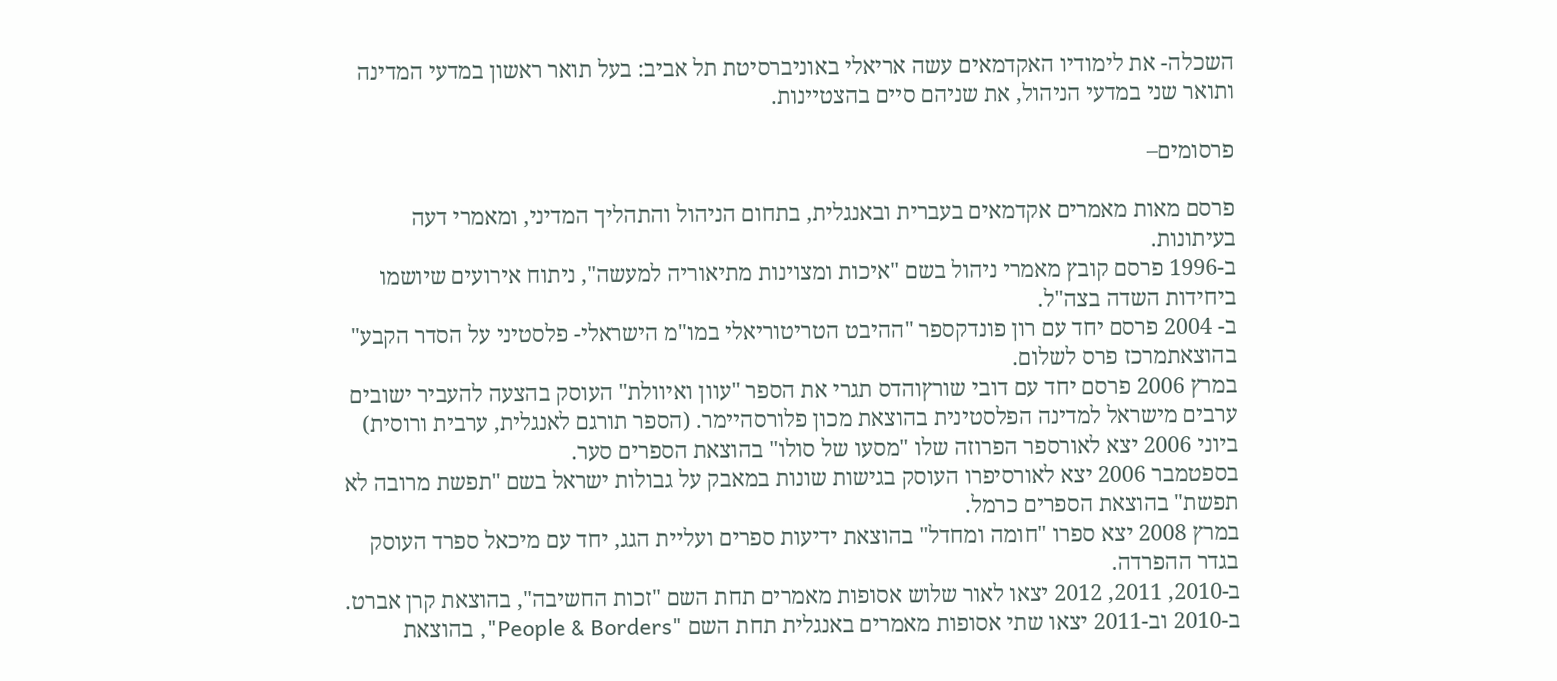השכלה- את לימודיו האקדמאים עשה אריאלי באוניברסיטת תל אביב: בעל תואר ראשון במדעי המדינה ותואר שני במדעי הניהול, את שניהם סיים בהצטיינות.

פרסומים–

פרסם מאות מאמרים אקדמאים בעברית ובאנגלית, בתחום הניהול והתהליך המדיני, ומאמרי דעה בעיתונות.
ב-1996 פרסם קובץ מאמרי ניהול בשם "איכות ומצוינות מתיאוריה למעשה", ניתוח אירועים שיושמו ביחידות השדה בצה"ל.
ב- 2004 פרסם יחד עם רון פונדקספר "ההיבט הטריטוריאלי במו"מ הישראלי- פלסטיני על הסדר הקבע" בהוצאתמרכז פרס לשלום.
במרץ 2006 פרסם יחד עם דובי שורץוהדס תגרי את הספר "עוון ואיוולת" העוסק בהצעה להעביר ישובים ערבים מישראל למדינה הפלסטינית בהוצאת מכון פלורסהיימר. (הספר תורגם לאנגלית, ערבית ורוסית)
ביוני 2006 יצא לאורספר הפרוזה שלו "מסעו של סולו" בהוצאת הספרים סער.
בספטמבר 2006 יצא לאורסיפרו העוסק בגישות שונות במאבק על גבולות ישראל בשם "תפשת מרובה לא תפשת" בהוצאת הספרים כרמל.
במרץ 2008 יצא ספרו "חומה ומחדל" בהוצאת ידיעות ספרים ועליית הגג, יחד עם מיכאל ספרד העוסק בגדר ההפרדה.
ב-2010, 2011, 2012 יצאו לאור שלוש אסופות מאמרים תחת השם "זכות החשיבה", בהוצאת קרן אברט.
ב-2010 וב-2011 יצאו שתי אסופות מאמרים באנגלית תחת השם "People & Borders", בהוצאת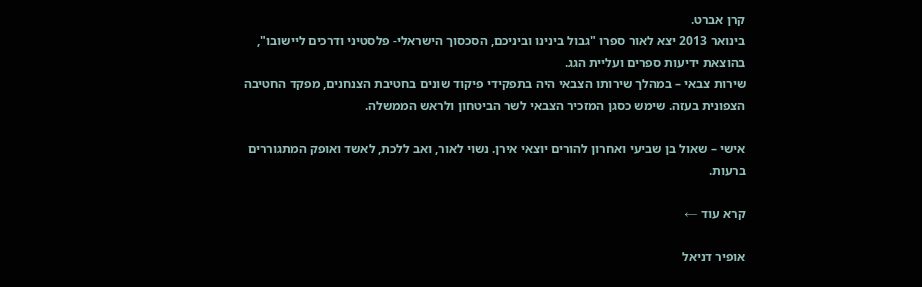קרן אברט.
בינואר 2013 יצא לאור ספרו "גבול בינינו וביניכם, הסכסוך הישראלי- פלסטיני ודרכים ליישובו", בהוצאת ידיעות ספרים ועליית הגג.
שירות צבאי – במהלך שירותו הצבאי היה בתפקידי פיקוד שונים בחטיבת הצנחנים, מפקד החטיבה הצפונית בעזה. שימש כסגן המזכיר הצבאי לשר הביטחון ולראש הממשלה.

אישי – שאול בן שביעי ואחרון להורים יוצאי אירן. נשוי לאור, ואב ללכת, לאשד ואופק המתגוררים ברעות.

קרא עוד ←

אופיר דניאל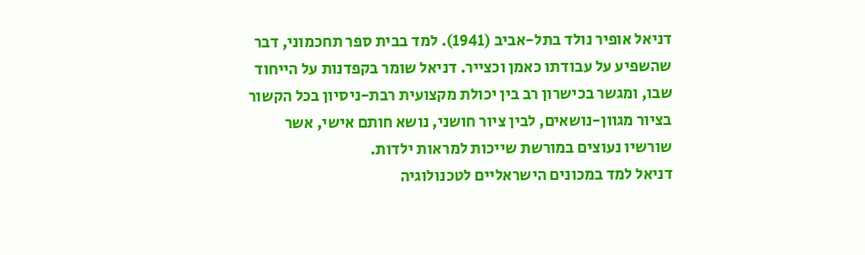דניאל אופיר נולד בתל-אביב (1941). למד בבית ספר תחכמוני, דבר שהשפיע על עבודתו כאמן וכצייר. דניאל שומר בקפדנות על הייחוד שבו, ומגשר בכישרון רב בין יכולת מקצועית רבת-ניסיון בכל הקשור בציור מגוון-נושאים, לבין ציור חושני, נושא חותם אישי, אשר שורשיו נעוצים במורשת שייכות למראות ילדות.
דניאל למד במכונים הישראליים לטכנולוגיה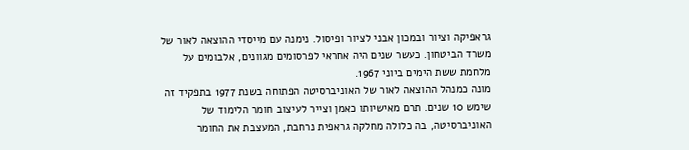גראפיקה וציור ובמכון אבני לציור ופיסול. נימנה עם מייסדי ההוצאה לאור של משרד הביטחון. כעשר שנים היה אחראי לפרסומים מגוונים, אלבומים על מלחמת ששת הימים ביוני 1967.
מונה כמנהל ההוצאה לאור של האוניברסיטה הפתוחה בשנת 1977 בתפקיד זה שימש 10 שנים. תרם מאישיותו כאמן וצייר לעיצוב חומר הלימוד של האוניברסיטה, בה כלולה מחלקה גראפית נרחבת, המעצבת את החומר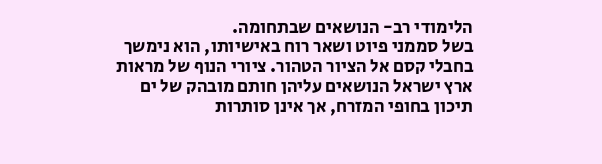הלימודי רב- הנושאים שבתחומה.
בשל סממני פיוט ושאר רוח באישיותו, הוא נימשך בחבלי קסם אל הציור הטהור. ציורי הנוף של מראות ארץ ישראל הנושאים עליהן חותם מובהק של ים תיכון בחופי המזרח, אך אינן סותרות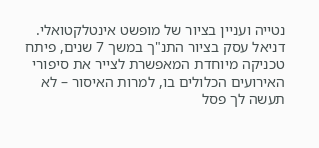נטייה ועניין בציור של מופשט אינטלקטואלי.
דניאל עסק בציור התנ"ך במשך 7 שנים, פיתח טכניקה מיוחדת המאפשרת לצייר את סיפורי האירועים הכלולים בו, למרות האיסור – לא תעשה לך פסל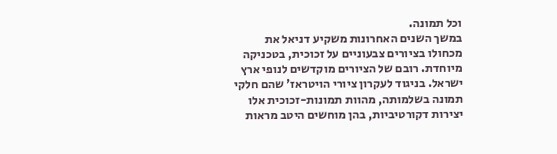וכל תמונה.
במשך השנים האחרונות משקיע דניאל את מכחולו בציורים צבעוניים על זכוכית, בטכניקה מיוחדת. רובם של הציורים מוקדשים לנופי ארץ ישראל. בניגוד לעקרון ציורי הויטראז' שהם חלקי תמונה בשלמותה, מהוות תמונות-זכוכית אלו יצירות דקורטיביות, בהן מוחשים היטב מראות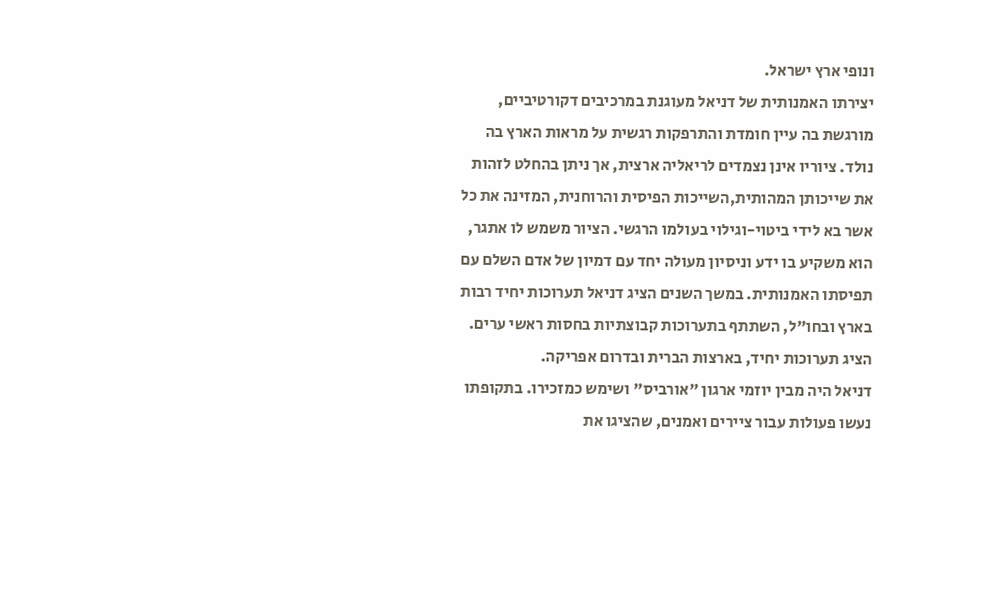ונופי ארץ ישראל.
יצירתו האמנותית של דניאל מעוגנת במרכיבים דקורטיביים, מורגשת בה עיין חומדת והתרפקות רגשית על מראות הארץ בה נולד. ציוריו אינן נצמדים לריאליה ארצית, אך ניתן בהחלט לזהות את שייכותן המהותית,השייכות הפיסית והרוחנית, המזינה את כל אשר בא לידי ביטוי-וגילוי בעולמו הרגשי. הציור משמש לו אתגר, הוא משקיע בו ידע וניסיון מעולה יחד עם דמיון של אדם השלם עם תפיסתו האמנותית. במשך השנים הציג דניאל תערוכות יחיד רבות בארץ ובחו"ל, השתתף בתערוכות קבוצתיות בחסות ראשי ערים. הציג תערוכות יחיד, בארצות הברית ובדרום אפריקה.
דניאל היה מבין יוזמי ארגון "אורביס" ושימש כמזכירו. בתקופתו נעשו פעולות עבור ציירים ואמנים, שהציגו את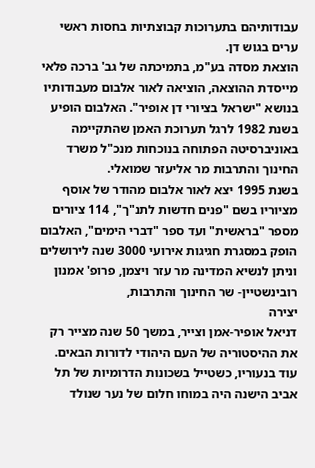עבודותיהם בתערוכות קבוצתיות בחסות ראשי ערים בגוש דן.
הוצאת מסדה בע"מ, בתמיכתה של גב' ברכה פלאי מייסדת ההוצאה, הוציאה לאור אלבום מעבודותיו בנושא "ישראל בציורי דן אופיר". האלבום הופיע בשנת 1982 לרגל תערוכת האמן שהתקיימה באוניברסיטה הפתוחה בנוכחות מנכ"ל משרד החינוך והתרבות מר אליעזר שמואלי.
בשנת 1995 יצא לאור אלבום מהודר של אוסף מציוריו בשם "פנים חדשות לתנ"ך", 114 ציורים מספר "בראשית" ועד ספר "דברי הימים", האלבום הופק במסגרת חגיגות אירועי 3000 שנה לירושלים וניתן לנשיא המדינה מר עזר ויצמן, פרופ' אמנון רובינשטיין- שר החינוך והתרבות,
יצירה
דניאל אופיר-אמן וצייר, במשך 50 שנה מצייר רק את ההיסטוריה של העם היהודי לדורות הבאים.
עוד בנעוריו, כשטייל בשכונות הדרומיות של תל אביב הישנה היה במוחו חלום של נער שנולד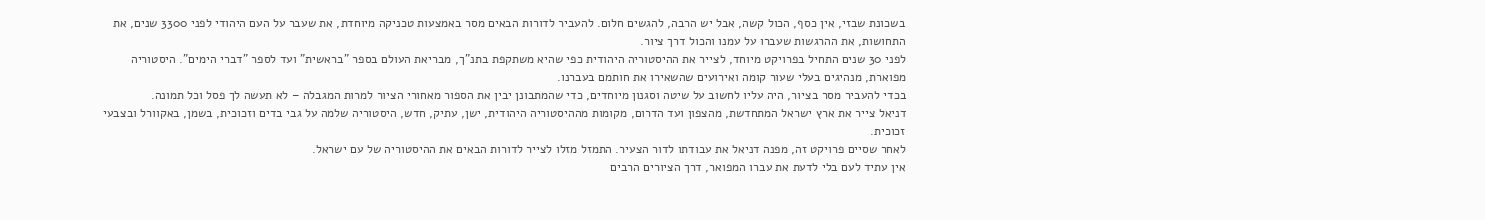בשכונת שבזי, אין כסף, הכול קשה, אבל יש הרבה, להגשים חלום. להעביר לדורות הבאים מסר באמצעות טכניקה מיוחדת, את שעבר על העם היהודי לפני 3300 שנים, את התחושות, את ההרגשות שעברו על עמנו והכול דרך ציור.
לפני 30 שנים התחיל בפרויקט מיוחד, לצייר את ההיסטוריה היהודית כפי שהיא משתקפת בתנ"ך, מבריאת העולם בספר "בראשית" ועד לספר "דברי הימים". היסטוריה מפוארת, מנהיגים בעלי שעור קומה ואירועים שהשאירו את חותמם בעברנו.
בכדי להעביר מסר בציור, היה עליו לחשוב על שיטה וסגנון מיוחדים, כדי שהמתבונן יבין את הספור מאחורי הציור למרות המגבלה – לא תעשה לך פסל וכל תמונה.
דניאל צייר את ארץ ישראל המתחדשת, מהצפון ועד הדרום, מקומות מההיסטוריה היהודית, ישן, עתיק, חדש, היסטוריה שלמה על גבי בדים וזכוכית, בשמן, באקוורל ובצבעי זכוכית.
לאחר שסיים פרויקט זה, מפנה דניאל את עבודתו לדור הצעיר. התמזל מזלו לצייר לדורות הבאים את ההיסטוריה של עם ישראל.
אין עתיד לעם בלי לדעת את עברו המפואר, דרך הציורים הרבים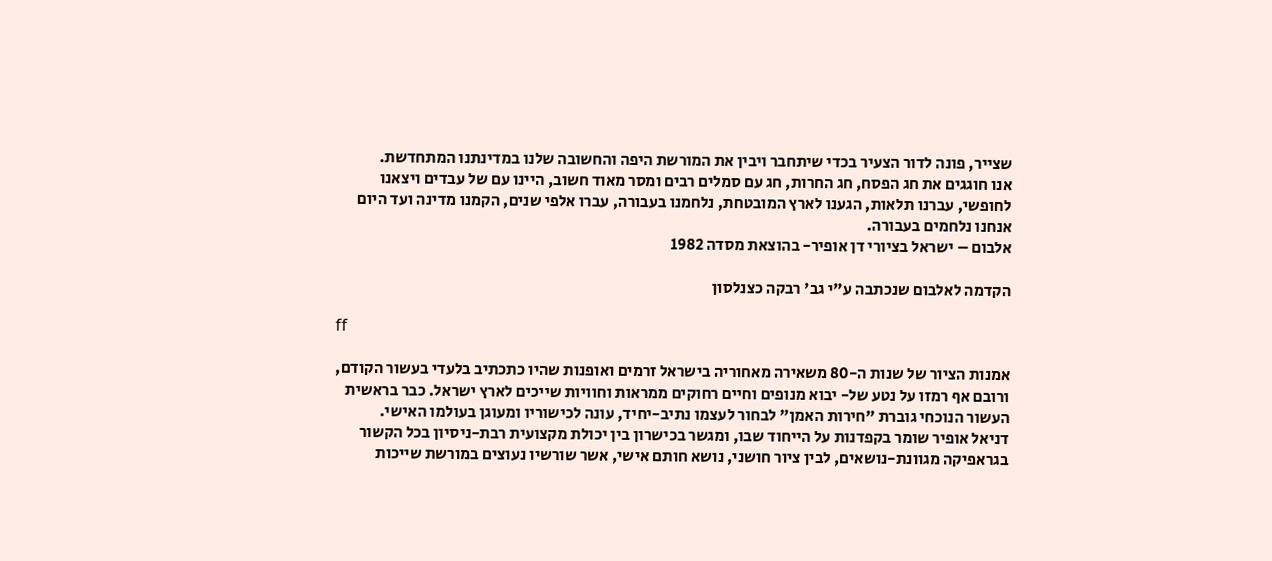שצייר, פונה לדור הצעיר בכדי שיתחבר ויבין את המורשת היפה והחשובה שלנו במדינתנו המתחדשת.
אנו חוגגים את חג הפסח, חג החרות, חג עם סמלים רבים ומסר מאוד חשוב, היינו עם של עבדים ויצאנו לחופשי, עברנו תלאות, הגענו לארץ המובטחת, נלחמנו בעבורה, עברו אלפי שנים, הקמנו מדינה ועד היום אנחנו נלחמים בעבורה.
אלבום – ישראל בציורי דן אופיר- בהוצאת מסדה 1982

הקדמה לאלבום שנכתבה ע"י גב' רבקה כצנלסון

ff

אמנות הציור של שנות ה-80 משאירה מאחוריה בישראל זרמים ואופנות שהיו כתכתיב בלעדי בעשור הקודם, ורובם אף רמזו על נטע של- יבוא מנופים וחיים רחוקים ממראות וחוויות שייכים לארץ ישראל. כבר בראשית העשור הנוכחי גוברת "חירות האמן" לבחור לעצמו נתיב-יחיד, עונה לכישוריו ומעוגן בעולמו האישי.
דניאל אופיר שומר בקפדנות על הייחוד שבו, ומגשר בכישרון בין יכולת מקצועית רבת-ניסיון בכל הקשור בגראפיקה מגוונת-נושאים, לבין ציור חושני, נושא חותם אישי, אשר שורשיו נעוצים במורשת שייכות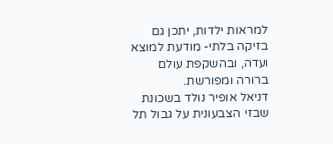למראות ילדות, יתכן גם בזיקה בלתי- מודעת למוצא ועדה, ובהשקפת עולם ברורה ומפורשת.
דניאל אופיר נולד בשכונת שבזי הצבעונית על גבול תל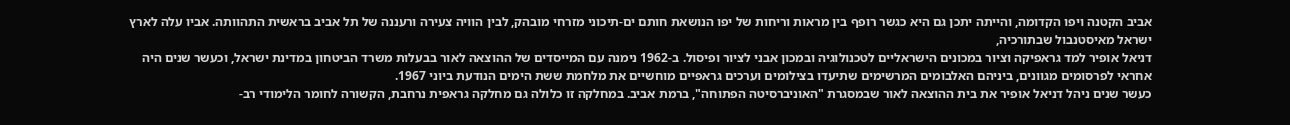אביב הקטנה ויפו הקדומה, והייתה יתכן גם היא כגשר רופף בין מראות וריחות של יפו הנושאת חותם ים-תיכוני מזרחי מובהק, לבין הוויה צעירה ורעננה של תל אביב בראשית התהוותה. אביו עלה לארץ ישראל מאיסטנבול שבתורכיה,
דניאל אופיר למד גראפיקה וציור במכונים הישראליים לטכנולוגיה ובמכון אבני לציור ופיסול. ב-1962 נימנה עם המייסדים של ההוצאה לאור בבעלות משרד הביטחון במדינת ישראל, וכעשר שנים היה אחראי לפרסומים מגוונים, ביניהם האלבומים המרשימים שתיעדו בצילומים וערכים גראפיים מוחשיים את מלחמת ששת הימים הנודעת ביוני 1967.
כעשר שנים ניהל דניאל אופיר את בית ההוצאה לאור שבמסגרת "האוניברסיטה הפתוחה", ברמת אביב. במחלקה זו כלולה גם מחלקה גראפית נרחבת, הקשורה לחומר הלימודי רב-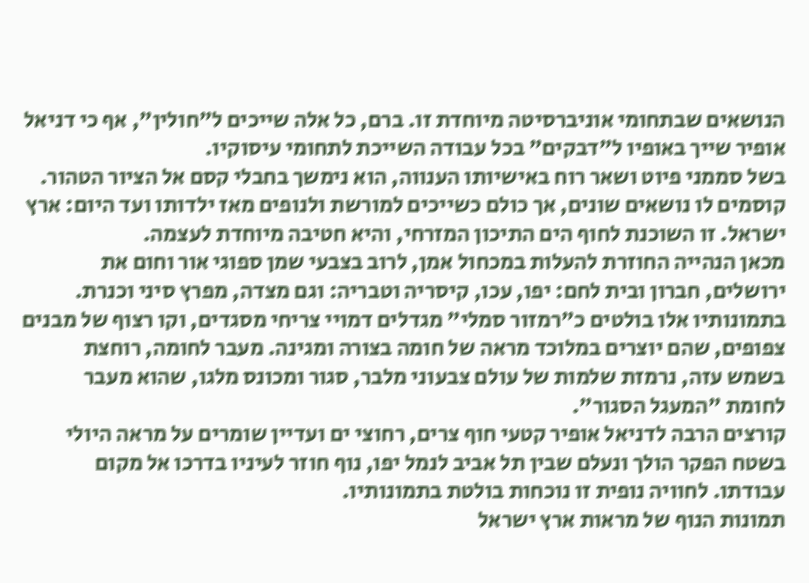הנושאים שבתחומי אוניברסיטה מיוחדת זו. ברם, כל אלה שייכים ל"חולין", אף כי דניאל אופיר שייך באופיו ל"דבקים" בכל עבודה השייכת לתחומי עיסוקיו.
בשל סממני פיוט ושאר רוח באישיותו הענווה, הוא נימשך בחבלי קסם אל הציור הטהור. קוסמים לו נושאים שונים, אך כולם כשייכים למורשת ולנופים מאז ילדותו ועד היום: ארץ ישראל. זו השוכנת לחוף הים התיכון המזרחי, והיא חטיבה מיוחדת לעצמה.
מכאן הנהייה החוזרת להעלות במכחול אמן, לרוב בצבעי שמן ספוגי אור וחום את ירושלים, חברון ובית לחם: יפו, עכו, קיסריה וטבריה: וגם מצדה, מפרץ סיני וכנרת. בתמונותיו אלו בולטים כ"רמזור סמלי" מגדלים דמויי צריחי מסגדים, וקו רצוף של מבנים צפופים, שהם יוצרים במלוכד מראה של חומה בצורה ומגינה. מעבר לחומה, רוחצת בשמש עזה, נרמזת שלמות של עולם צבעוני מלבר, סגור ומכונס מלגו, שהוא מעבר לחומת "המעגל הסגור".
קורצים הרבה לדניאל אופיר קטעי חוף צרים, רחוצי ים ועדיין שומרים על מראה היולי בשטח הפקר הולך ונעלם שבין תל אביב לנמל יפו, נוף חוזר לעיניו בדרכו אל מקום עבודתו. לחוויה נופית זו נוכחות בולטת בתמונותיו.
תמונות הנוף של מראות ארץ ישראל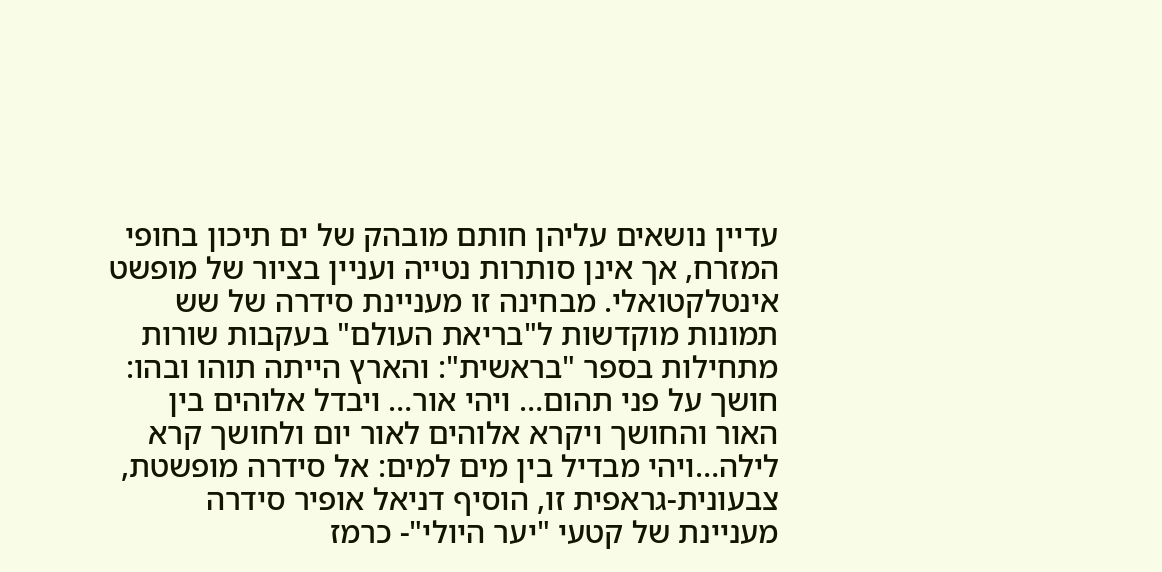עדיין נושאים עליהן חותם מובהק של ים תיכון בחופי המזרח, אך אינן סותרות נטייה ועניין בציור של מופשט אינטלקטואלי. מבחינה זו מעניינת סידרה של שש תמונות מוקדשות ל"בריאת העולם" בעקבות שורות מתחילות בספר "בראשית": והארץ הייתה תוהו ובהו: חושך על פני תהום… ויהי אור… ויבדל אלוהים בין האור והחושך ויקרא אלוהים לאור יום ולחושך קרא לילה…ויהי מבדיל בין מים למים: אל סידרה מופשטת, צבעונית-גראפית זו, הוסיף דניאל אופיר סידרה מעניינת של קטעי "יער היולי"- כרמז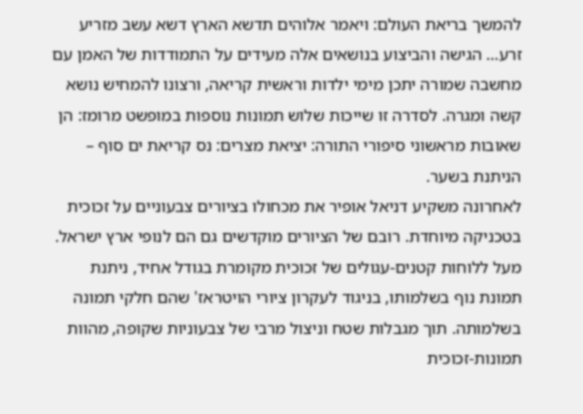להמשך בריאת העולם: ויאמר אלוהים תדשא הארץ דשא עשב מזריע זרע… הגישה והביצוע בנושאים אלה מעידים על התמודדות של האמן עם מחשבה שמורה יתכן מימי ילדות וראשית קריאה, ורצונו להמחיש נושא קשה ומגרה. לסדרה זו שייכות שלוש תמונות נוספות במופשט מרומז: הן שאובות מראשוני סיפורי התורה: יציאת מצרים: נס קריאת ים סוף – הניתנת בשער.
לאחרונה משקיע דניאל אופיר את מכחולו בציורים צבעוניים על זכוכית בטכניקה מיוחדת. רובם של הציורים מוקדשים גם הם לנופי ארץ ישראל. מעל ללוחות קטנים-עגולים של זכוכית מקומרת בגודל אחיד, ניתנת תמונת נוף בשלמותו, בניגוד לעקרון ציורי הויטראז' שהם חלקי תמונה בשלמותה. תוך מגבלות שטח וניצול מרבי של צבעוניות שקופה, מהוות תמונות-זכוכית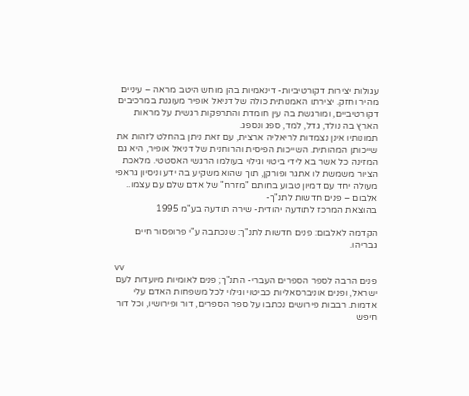עגולות יצירות דקורטיביות- דינאמיות בהן מוחש היטב מראה – עיניים מהיר וחזק. יצירתו האמנותית כולה של דניאל אופיר מעוגנת במרכיבים דקורטיביים, ומורגשת בה עין חומדת והתרפקות רגשית על מראות הארץ בה נולד, גדל, למד, ספג ונספג.
תמונותיו אינן נצמדות לריאליה ארצית, עם זאת ניתן בהחלט לזהות את שייכותן המהותית. השייכות הפיסית והרוחנית של דניאל אופיר, היא גם המזינה כל אשר בא לידי ביטוי וגילוי בעולמו הרגשי האסטטי. מלאכת הציור משמשת לו אתגר ופורקן, תוך שהוא משקיע בה ידע וניסיון גראפי מעולה יחד עם דמיון טבוע בחותם "מזרח" של אדם שלם עם עצמו..
אלבום – פנים חדשות לתנ"ך-
בהוצאת המרכז לתודעה יהודית- שירה תודעה בע"מ 1995

הקדמה לאלבום: פנים חדשות לתנ"ך: שנכתבה ע"י פרופסור חיים גבריהו.

vv
פנים הרבה לספר הספרים העברי- התנ"ך; פנים לאומיות מיועדות לעם ישראל, ופנים אוניברסאליות כביטוי וגילוי לכל משפחות האדם עלי אדמות. רבבות פירושים נכתבו על ספר הספרים, דור ופירושיו, וכל דור חיפש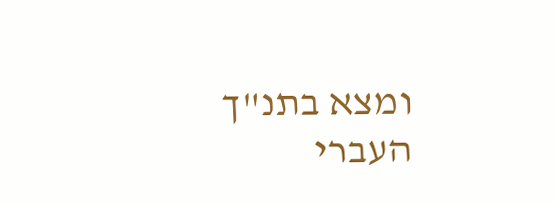ומצא בתנ"ך העברי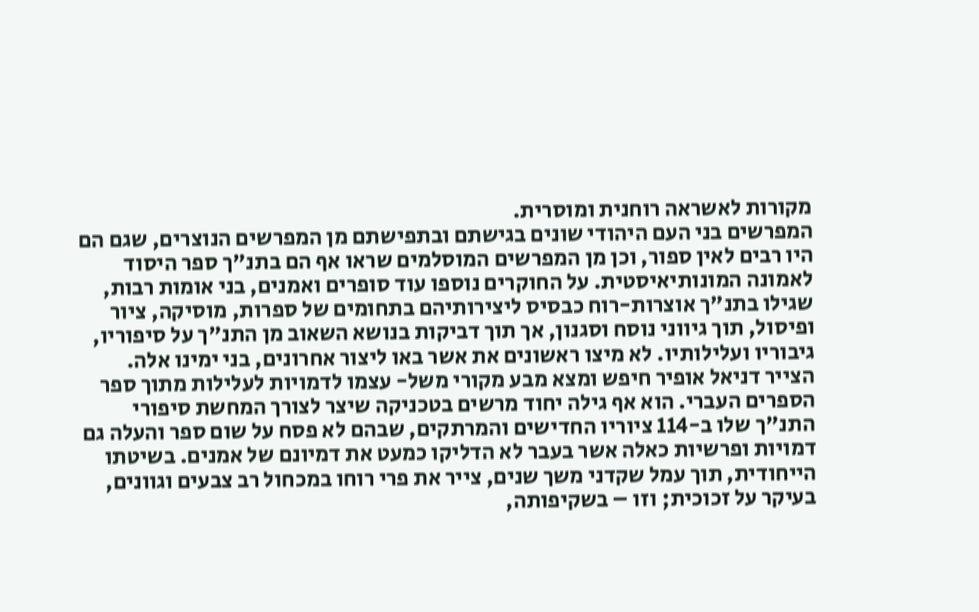מקורות לאשראה רוחנית ומוסרית.
המפרשים בני העם היהודי שונים בגישתם ובתפישתם מן המפרשים הנוצרים, שגם הם היו רבים לאין ספור, וכן מן המפרשים המוסלמים שראו אף הם בתנ"ך ספר היסוד לאמונה המונותיאיסטית. על החוקרים נוספו עוד סופרים ואמנים, בני אומות רבות, שגילו בתנ"ך אוצרות-רוח כבסיס ליצירותיהם בתחומים של ספרות, מוסיקה, ציור ופיסול, תוך גיווני נוסח וסגנון, אך תוך דביקות בנושא השאוב מן התנ"ך על סיפוריו, גיבוריו ועלילותיו. לא מיצו ראשונים את אשר באו ליצור אחרונים, בני ימינו אלה.
הצייר דניאל אופיר חיפש ומצא מבע מקורי משל- עצמו לדמויות לעלילות מתוך ספר הספרים העברי. הוא אף גילה יחוד מרשים בטכניקה שיצר לצורך המחשת סיפורי התנ"ך שלו ב-114 ציוריו החדישים והמרתקים, שבהם לא פסח על שום ספר והעלה גם דמויות ופרשיות כאלה אשר בעבר לא הדליקו כמעט את דמיונם של אמנים. בשיטתו הייחודית, תוך עמל שקדני משך שנים, צייר את פרי רוחו במכחול רב צבעים וגוונים, בעיקר על זכוכית; וזו – בשקיפותה,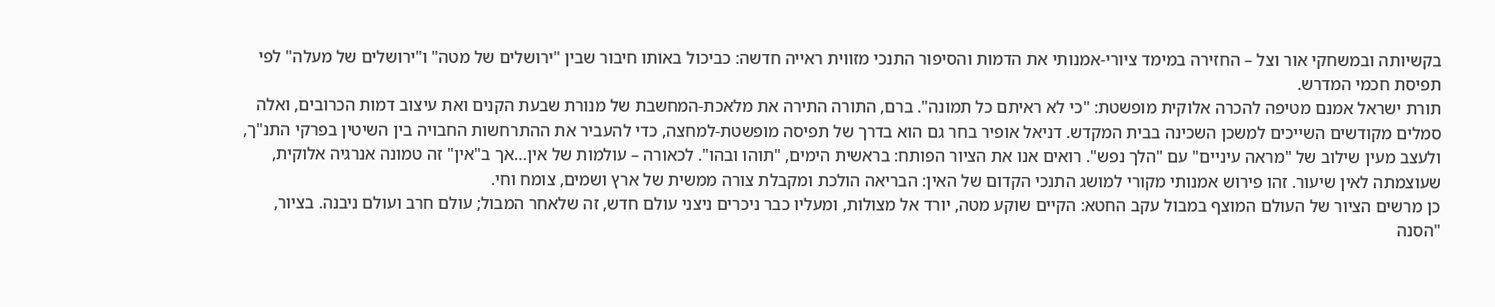בקשיותה ובמשחקי אור וצל – החזירה במימד ציורי-אמנותי את הדמות והסיפור התנכי מזווית ראייה חדשה: כביכול באותו חיבור שבין "ירושלים של מטה" ו"ירושלים של מעלה" לפי תפיסת חכמי המדרש.
תורת ישראל אמנם מטיפה להכרה אלוקית מופשטת: "כי לא ראיתם כל תמונה". ברם, התורה התירה את מלאכת-המחשבת של מנורת שבעת הקנים ואת עיצוב דמות הכרובים, ואלה סמלים מקודשים השייכים למשכן השכינה בבית המקדש. דניאל אופיר בחר גם הוא בדרך של תפיסה מופשטת-למחצה, כדי להעביר את ההתרחשות החבויה בין השיטין בפרקי התנ"ך, ולעצב מעין שילוב של "מראה עיניים" עם "הלך נפש". רואים אנו את הציור הפותח: בראשית הימים, "תוהו ובהו". לכאורה – עולמות של אין…אך ב"אין" זה טמונה אנרגיה אלוקית, שעוצמתה לאין שיעור. זהו פירוש אמנותי מקורי למושג התנכי הקדום של האין: הבריאה הולכת ומקבלת צורה ממשית של ארץ ושמים, צומח וחי.
כן מרשים הציור של העולם המוצף במבול עקב החטא: הקיים שוקע מטה, יורד אל מצולות, ומעליו כבר ניכרים ניצני עולם חדש, זה שלאחר המבול; עולם חרב ועולם ניבנה. בציור, "הסנה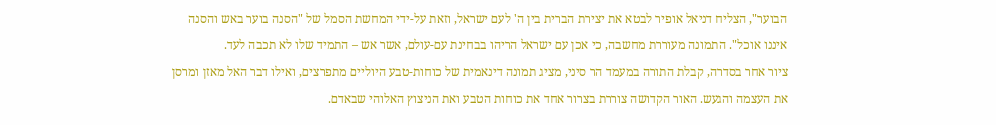הבוער", הצליח דניאל אופיר לבטא את יצירת הברית בין ה' לעם ישראל, וזאת על-ידי המחשת הסמל של "הסנה בוער באש והסנה איננו אוכל". התמונה מעוררת מחשבה, כי אכן עם ישראל הריהו בבחינת עם-עולם, אשר אש – התמיד שלו לא תכבה לעד.
ציור אחר בסדרה, קבלת התורה במעמד הר סיני, מציג תמונה דינאמית של כוחות-טבע היוליים מתפרצים, ואילו דבר האל מאזן ומרסן את העצמה והגעש. האור הקדושה צוררת בצרור אחד את כוחות הטבע ואת הניצוץ האלוהי שבאדם.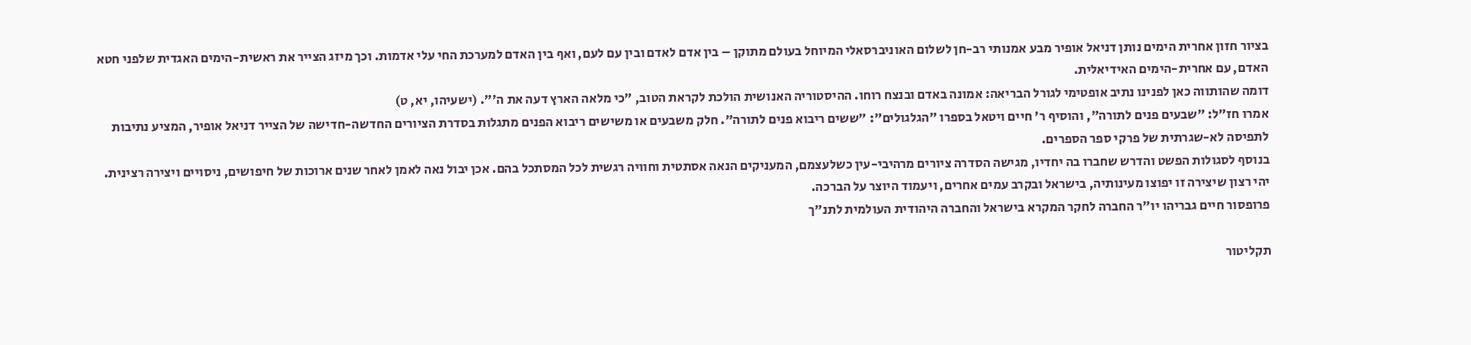בציור חזון אחרית הימים נותן דניאל אופיר מבע אמנותי רב-חן לשלום האוניברסאלי המיוחל בעולם מתוקן – בין אדם לאדם ובין עם לעם, ואף בין האדם למערכת החי עלי אדמות. וכך מיזג הצייר את ראשית-הימים האגדית שלפני חטא האדם, עם אחרית-הימים האידיאלית.
דומה שהותווה כאן לפנינו נתיב אופטימי לגורל הבריאה: אמונה באדם ובנצח רוחו. ההיסטוריה האנושית הולכת לקראת הטוב, "כי מלאה הארץ דעה את ה'". (ישעיהו, יא, ט)
אמרו חז"ל: "שבעים פנים לתורה", והוסיף ר' חיים ויטאל בספרו "הגלגולים": "ששים ריבוא פנים לתורה". חלק משבעים או משישים ריבוא הפנים מתגלות בסדרת הציורים החדשה-חדישה של הצייר דניאל אופיר, המציע נתיבות לתפיסה לא-שגרתית של פרקי ספר הספרים.
בנוסף לסגולות הפשט והדרש שחברו בה יחדיו, מגישה הסדרה ציורים מרהיבי-עין כשלעצמם, המעניקים הנאה אסתטית וחוויה רגשית לכל המסתכל בהם. אכן יבול נאה לאמן לאחר שנים ארוכות של חיפושים, ניסויים ויצירה רצינית.
יהי רצון שיצירה זו יפוצו מעינותיה, בישראל ובקרב עמים אחרים, ויעמוד היוצר על הברכה.
פרופסור חיים גבריהו יו"ר החברה לחקר המקרא בישראל והחברה היהודית העולמית לתנ"ך

תקליטור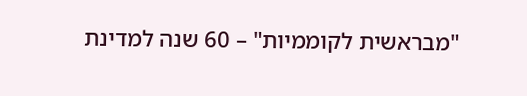"מבראשית לקוממיות" – 60 שנה למדינת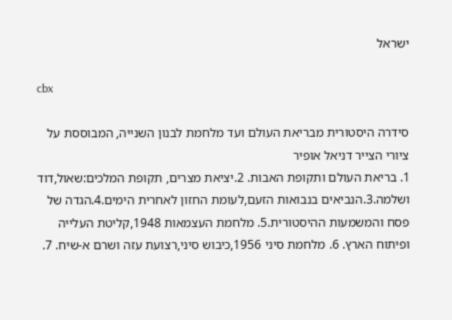ישראל

cbx

סידרה היסטורית מבריאת העולם ועד מלחמת לבנון השנייה, המבוססת על ציורי הצייר דניאל אופיר
1. בריאת העולם ותקופת האבות. 2.יציאת מצרים, תקופת המלכים:שאול,דוד ושלמה.3.הנביאים בנבואות הזעם,לעומת החזון לאחרית הימים.4.הגדה של פסח והמשמעות ההיסטורית.5. מלחמת העצמאות 1948,קליטת העלייה ופיתוח הארץ. 6. מלחמת סיני 1956,כיבוש סיני,רצועת עזה ושרם א-שיח. 7.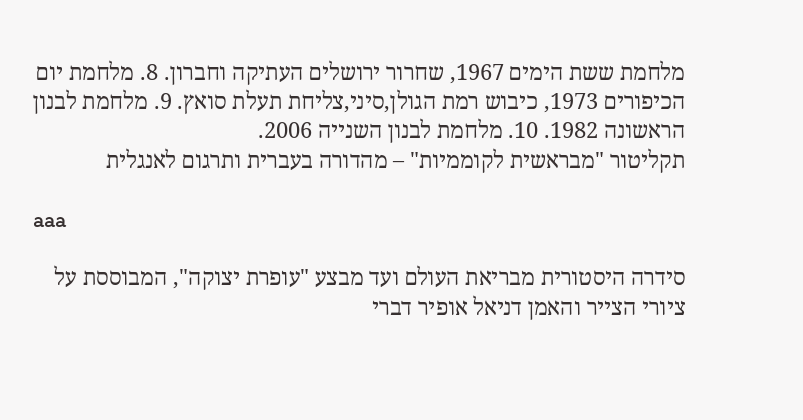מלחמת ששת הימים 1967, שחרור ירושלים העתיקה וחברון. 8. מלחמת יום הכיפורים 1973, כיבוש רמת הגולן,סיני,צליחת תעלת סואץ. 9. מלחמת לבנון הראשונה 1982. 10. מלחמת לבנון השנייה 2006.
תקליטור "מבראשית לקוממיות" – מהדורה בעברית ותרגום לאנגלית

aaa

סידרה היסטורית מבריאת העולם ועד מבצע "עופרת יצוקה", המבוססת על ציורי הצייר והאמן דניאל אופיר דברי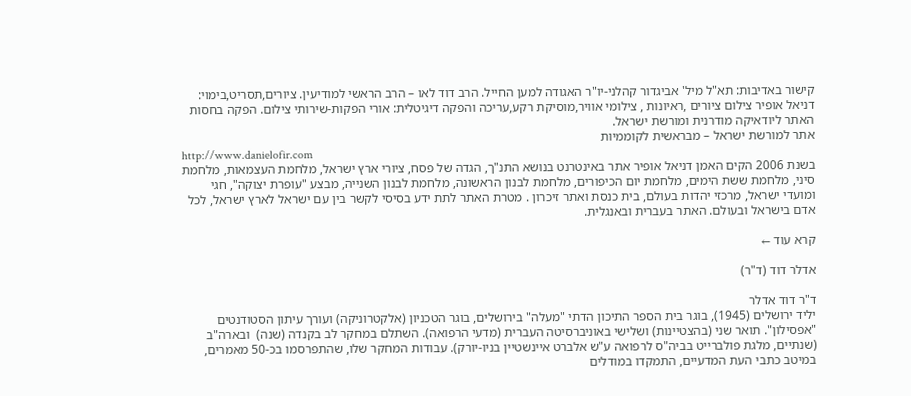קישור באדיבות: תא"ל מיל' אביגדור קהלני-יו"ר האגודה למען החייל. הרב דוד לאו – הרב הראשי למודיעין. ציורים,תסריט,בימוי: דניאל אופיר צילום ציורים ,ראיונות , צילומי אוויר,מוסיקת רקע,עריכה והפקה דיגיטלית: אורי הפקות-שירותי צילום. הפקה בחסות האתר ליודאיקה מודרנית ומורשת ישראל.
אתר למורשת ישראל – מבראשית לקוממיות
http://www.danielofir.com
בשנת 2006 הקים האמן דניאל אופיר אתר באינטרנט בנושא התנ"ך, הגדה של פסח, ציורי ארץ ישראל, מלחמת העצמאות, מלחמת סיני, מלחמת ששת הימים, מלחמת יום הכיפורים, מלחמת לבנון הראשונה, מלחמת לבנון השנייה, מבצע "עופרת יצוקה", חגי ומועדי ישראל, מרכזי יהדות בעולם, בית כנסת ואתר זיכרון . מטרת האתר לתת ידע בסיסי לקשר בין עם ישראל לארץ ישראל, לכל אדם בישראל ובעולם. האתר בעברית ובאנגלית.

קרא עוד ←

אדלר דוד (ד"ר)

ד"ר דוד אדלר
יליד ירושלים (1945), בוגר בית הספר התיכון הדתי "מעלה" בירושלים, בוגר הטכניון (אלקטרוניקה) ועורך עיתון הסטודנטים "אפסילון". תואר שני (בהצטיינות) ושלישי באוניברסיטה העברית (מדעי הרפואה). השתלם במחקר לב בקנדה (שנה)  ובארה"ב (שנתיים, מלגת פולברייט בביה"ס לרפואה ע"ש אלברט איינשטיין בניו-יורק). עבודות המחקר שלו, שהתפרסמו בכ-50 מאמרים, במיטב כתבי העת המדעיים, התמקדו במודלים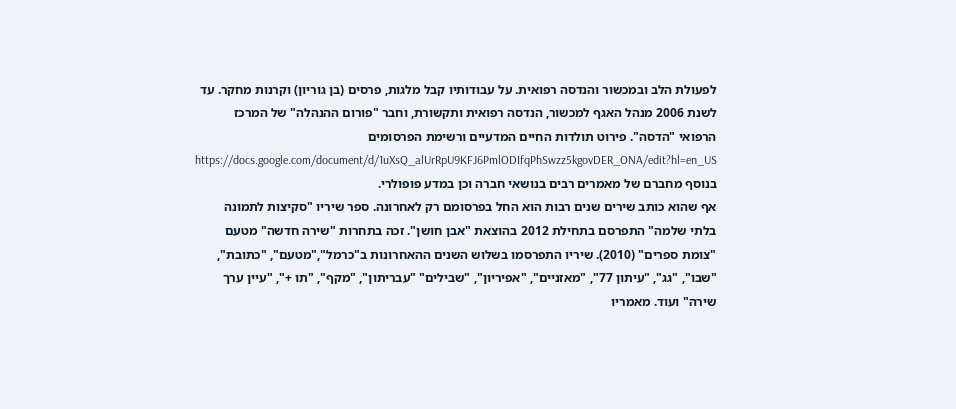לפעולת הלב ובמכשור והנדסה רפואית. על עבודותיו קבל מלגות, פרסים (בן גוריון) וקרנות מחקר. עד לשנת 2006 מנהל האגף למכשור, הנדסה רפואית ותקשורת, וחבר "פורום ההנהלה" של המרכז הרפואי "הדסה". פירוט תולדות החיים המדעיים ורשימת הפרסומים https://docs.google.com/document/d/1uXsQ_alUrRpU9KFJ6PmlODIfqPhSwzz5kgovDER_ONA/edit?hl=en_US
בנוסף מחברם של מאמרים רבים בנושאי חברה וכן במדע פופולרי.
אף שהוא כותב שירים שנים רבות הוא החל בפרסומם רק לאחרונה. ספר שיריו "סקיצות לתמונה בלתי שלמה" התפרסם בתחילת 2012 בהוצאת "אבן חושן". זכה בתחרות "שירה חדשה" מטעם "צומת ספרים" (2010). שיריו התפרסמו בשלוש השנים ההאחרונות ב"כרמל","מטעם", "כתובת", "שבו", "גג", "עיתון 77", "מאזניים", "אפיריון", "שבילים" "עבריתון", "מקף", "תו +", "עיין ערך שירה" ועוד. מאמריו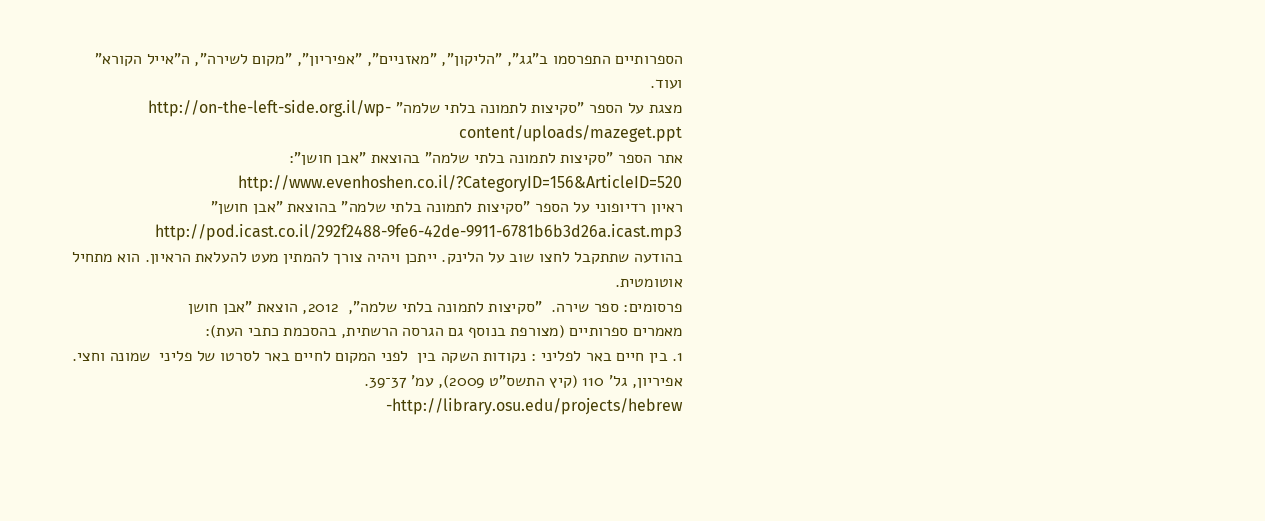הספרותיים התפרסמו ב"גג", "הליקון", "מאזניים", "אפיריון", "מקום לשירה", ה"אייל הקורא" ועוד.
מצגת על הספר "סקיצות לתמונה בלתי שלמה" http://on-the-left-side.org.il/wp-content/uploads/mazeget.ppt
אתר הספר "סקיצות לתמונה בלתי שלמה" בהוצאת "אבן חושן": http://www.evenhoshen.co.il/?CategoryID=156&ArticleID=520
ראיון רדיופוני על הספר "סקיצות לתמונה בלתי שלמה" בהוצאת "אבן חושן" http://pod.icast.co.il/292f2488-9fe6-42de-9911-6781b6b3d26a.icast.mp3
בהודעה שתתקבל לחצו שוב על הלינק. ייתכן ויהיה צורך להמתין מעט להעלאת הראיון. הוא מתחיל אוטומטית.
פרסומים: ספר שירה.  "סקיצות לתמונה בלתי שלמה",  2012, הוצאת "אבן חושן
מאמרים ספרותיים (מצורפת בנוסף גם הגרסה הרשתית, בהסכמת כתבי העת):
1. בין חיים באר לפליני : נקודות השקה בין  לפני המקום לחיים באר לסרטו של פליני  שמונה וחצי.  אפיריון, גל' 110 (קיץ התשס"ט 2009), עמ' 37־39. http://library.osu.edu/projects/hebrew-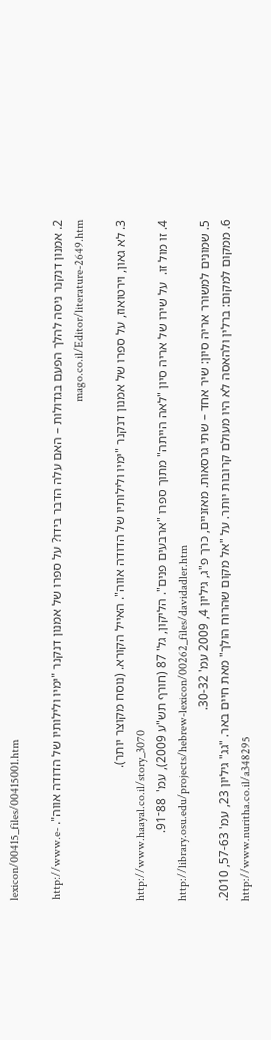lexicon/00415_files/00415001.htm

2. אמנון דנקנר ניסה להלך הפעם בגדולות – האם עלה הדבר בידו? על ספרו של אמנון דנקנר "ימיו ולילותיו של הדודה אווה". http://www.e-mago.co.il/Editor/literature-2649.htm

3. לא גאון, וירטואוז, על ספרו של אמנון דנקנר "ימיו ולילותיו של הדודה אווה". האייל הקורא. (נוסח מקוצר יותר).
http://www.haayal.co.il/story_3070
4. זו מול זו.  על שירו של אריה סיון "לאה הייתה" מתוך ספרו "ארבעים פנים". הליקון, גל' 87 (חורף תש"ע 2009), עמ'  88־91.
http://library.osu.edu/projects/hebrew-lexicon/00262_files/davidadler.htm
5. שמונים למשורר אריה סיון: שיר אחד – שתי גרסאות. מאזניים, כרך פ"ג, גיליון 4, 2009 עמ' 30-32.
6. ממקום למקום: ברלין ולהאסה לא היו מעולם קרובות יותר. על "אל מקום שהרוח הולך" מאת חיים באר. "גג" גיליון 23, עמ' 57-63, 2010.
http://www.nuritha.co.il/a348295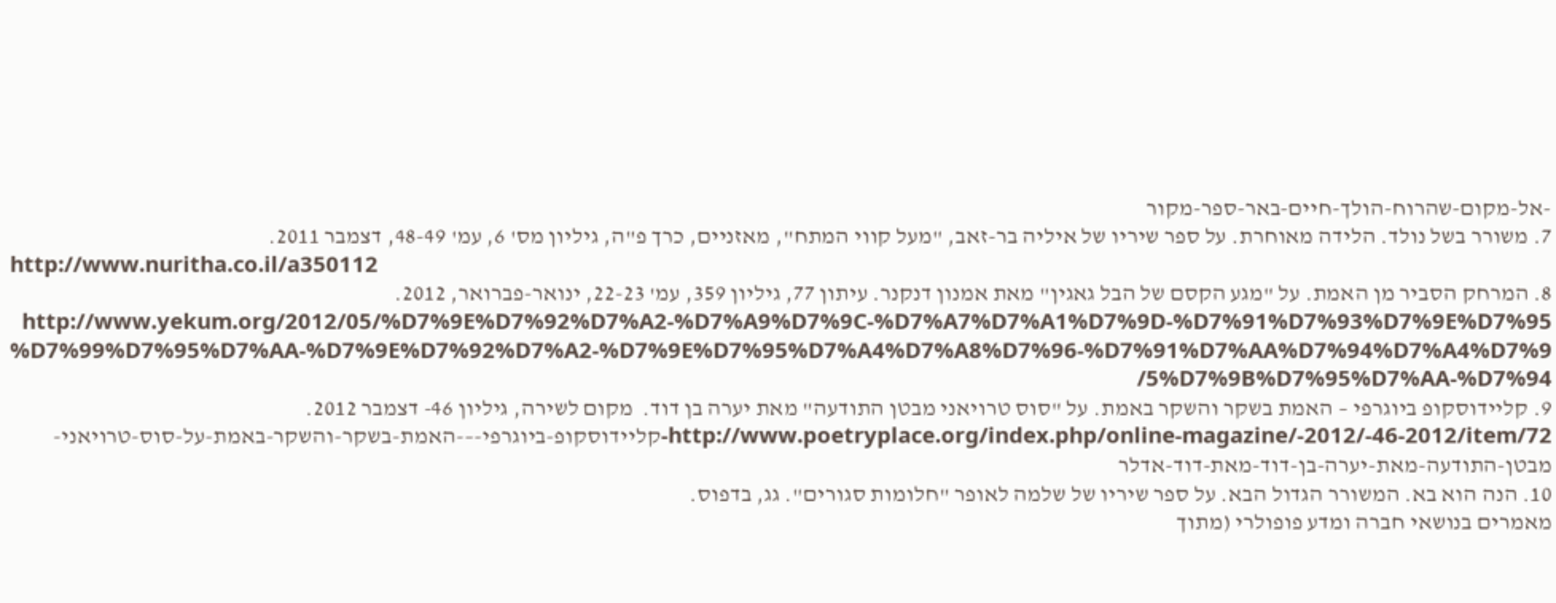-אל-מקום-שהרוח-הולך-חיים-באר-ספר-מקור
7. משורר בשל נולד. הלידה מאוחרת. על ספר שיריו של איליה בר-זאב, "מעל קווי המתח", מאזניים, כרך פ"ה, גיליון מס' 6, עמ' 48-49, דצמבר 2011.
http://www.nuritha.co.il/a350112
8. המרחק הסביר מן האמת. על "מגע הקסם של הבל גאגין" מאת אמנון דנקנר. עיתון 77, גיליון 359, עמ' 22-23, ינואר-פברואר, 2012. http://www.yekum.org/2012/05/%D7%9E%D7%92%D7%A2-%D7%A9%D7%9C-%D7%A7%D7%A1%D7%9D-%D7%91%D7%93%D7%9E%D7%95%D7%99%D7%95%D7%AA-%D7%9E%D7%92%D7%A2-%D7%9E%D7%95%D7%A4%D7%A8%D7%96-%D7%91%D7%AA%D7%94%D7%A4%D7%95%D7%9B%D7%95%D7%AA-%D7%94/
9. קליידוסקופ ביוגרפי – האמת בשקר והשקר באמת. על "סוס טרויאני מבטן התודעה" מאת יערה בן דוד.  מקום לשירה, גיליון 46- דצמבר 2012.
http://www.poetryplace.org/index.php/online-magazine/-2012/-46-2012/item/72-קליידוסקופ-ביוגרפי-–-האמת-בשקר-והשקר-באמת-על-סוס-טרויאני-מבטן-התודעה-מאת-יערה-בן-דוד-מאת-דוד-אדלר
10. הנה הוא בא. המשורר הגדול הבא. על ספר שיריו של שלמה לאופר "חלומות סגורים". גג, בדפוס.
מאמרים בנושאי חברה ומדע פופולרי (מתוך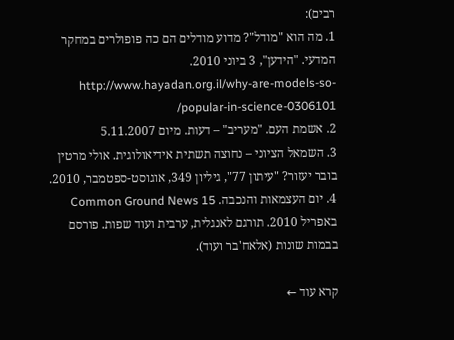רבים):
1. מה הוא "מודל"? מדוע מודלים הם כה פופולרים במחקר המדעי. "הידען", 3 ביוני 2010. http://www.hayadan.org.il/why-are-models-so-popular-in-science-0306101/
2. אשמת העם. "מעריב" – דעות. מיום 5.11.2007
3. השמאל הציוני – נחוצה תשתית אידיאולוגית. אולי מרטין בובר יעזור? "עיתון 77", גיליון 349, אוגוסט-ספטמבר, 2010.
4. יום העצמאות והנכבה. Common Ground News 15 באפריל 2010. תורגם לאנגלית, ערבית ועוד שפות. פורסם בבמות שונות (אלאח'בר ועוד).

קרא עוד ←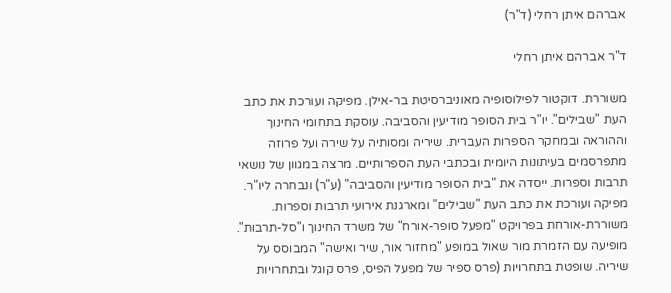אברהם איתן רחלי (ד"ר)

ד"ר אברהם איתן רחלי

משוררת. דוקטור לפילוסופיה מאוניברסיטת בר-אילן. מפיקה ועורכת את כתב העת "שבילים". יו"ר בית הסופר מודיעין והסביבה. עוסקת בתחומי החינוך וההוראה ובמחקר הספרות העברית. שיריה ומסותיה על שירה ועל פרוזה מתפרסמים בעיתונות היומית ובכתבי העת הספרותיים. מרצה במגוון של נושאי תרבות וספרות. ייסדה את "בית הסופר מודיעין והסביבה" (ע"ר) ונבחרה ליו"ר. מפיקה ועורכת את כתב העת "שבילים" ומארגנת אירועי תרבות וספרות. משוררת-אורחת בפרויקט "מפעל סופר-אורח" של משרד החינוך ו"סל-תרבות". מופיעה עם הזמרת מור שאול במופע "מחזור אור, שיר ואישה" המבוסס על שיריה. שופטת בתחרויות (פרס ספיר של מפעל הפיס, פרס קוגל ובתחרויות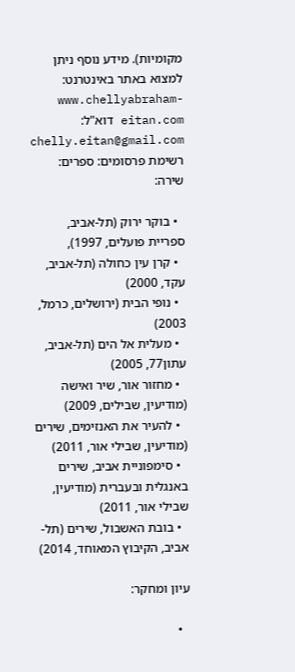מקומיות). מידע נוסף ניתן למצוא באתר באינטרנט: www.chellyabraham-eitan.com דוא"ל: chelly.eitan@gmail.com רשימת פרסומים: ספרים: שירה:

  • בוקר ירוק (תל-אביב, ספריית פועלים, 1997),
  • קרן עין כחולה (תל-אביב, עקד, 2000)
  • נופי הבית (ירושלים, כרמל, 2003)
  • מעלית אל הים (תל-אביב, עתון77, 2005)
  • מחזור אור, שיר ואישה (מודיעין, שבילים, 2009)
  • להעיר את האנזימים, שירים (מודיעין, שבילי אור, 2011)
  • סימפוניית אביב, שירים באנגלית ובעברית (מודיעין, שבילי אור, 2011)
  • בובת האשבול, שירים (תל-אביב, הקיבוץ המאוחד, 2014)

עיון ומחקר:

  •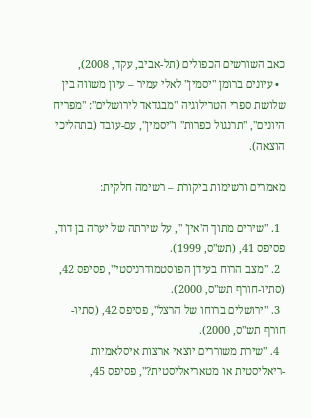כאב השורשים הכפולים (תל-אביב, עקד, 2008),
  • עיונים ברומן "יסמין" לאלי עמיר – עיון משווה בין שלושת ספרי הטרילוגיה "מבגדאד לירושלים": "מפריח היונים", "תרנגול כפרות" ו"יסמין", עם-עובד (בתהליכי הוצאה).

מאמרים ורשימות ביקורת – רשימה חלקית:

  1. "שירים מתוך ה'אין' ", על שירתה של יערה בן דוד, פסיפס 41, (תש"ס, 1999).
  2. "מצב הרוח בעידן הפוסטמודרניסטי", פסיפס 42, (סתיו-חורף תש"ס, 2000).
  3. "ירושלים ברוחו של הרצל", פסיפס 42, (סתיו-חורף תש"ס, 2000).
  4. "שירת משוררים יוצאי ארצות איסלאמיות -ריאליסטית או מטאריאליסטית?", פסיפס 45,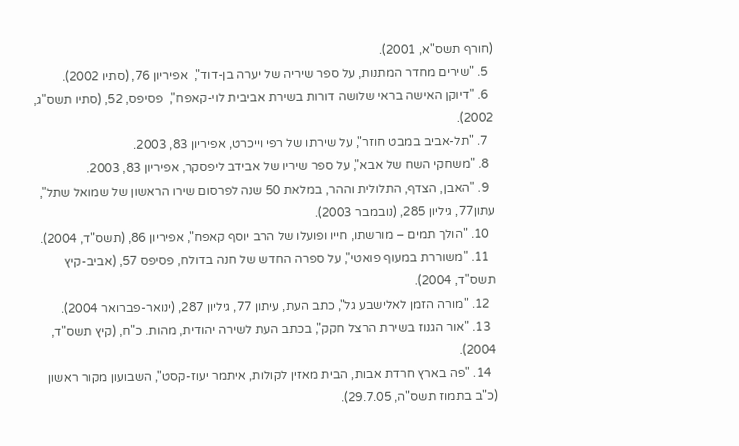(חורף תשס"א, 2001).
  5. "שירים מחדר המתנות, על ספר שיריה של יערה בן-דוד",  אפיריון 76, (סתיו 2002).
  6. "דיוקן האישה בראי שלושה דורות בשירת אביבית לוי-קאפח",  פסיפס, 52, (סתיו תשס"ג, 2002).
  7. "תל-אביב במבט חוזר", על שירתו של רפי וייכרט, אפיריון 83, 2003.
  8. "משחקי השח של אבא", על ספר שיריו של אבידב ליפסקר, אפיריון 83, 2003.
  9. "האבן, הצדף, התלולית וההר, במלאת 50 שנה לפרסום שירו הראשון של שמואל שתל", עתון77, גיליון 285, (נובמבר 2003).
  10. "הולך תמים – מורשתו, חייו ופועלו של הרב יוסף קאפח", אפיריון 86, (תשס"ד, 2004).
  11. "משוררת במעוף פואטי", על ספרה החדש של חנה בדולח, פסיפס 57, (אביב-קיץ תשס"ד, 2004).
  12. "מורה הזמן לאלישבע גל", כתב העת, עיתון 77, גיליון 287, (ינואר-פברואר 2004).
  13. "אור הגנוז בשירת הרצל חקק", בכתב העת לשירה יהודית, מהות. כ"ח, (קיץ תשס"ד, 2004).
  14. "פה בארץ חרדת אבות, הבית מאזין לקולות, איתמר יעוז-קסט", השבועון מקור ראשון (כ"ב בתמוז תשס"ה, 29.7.05).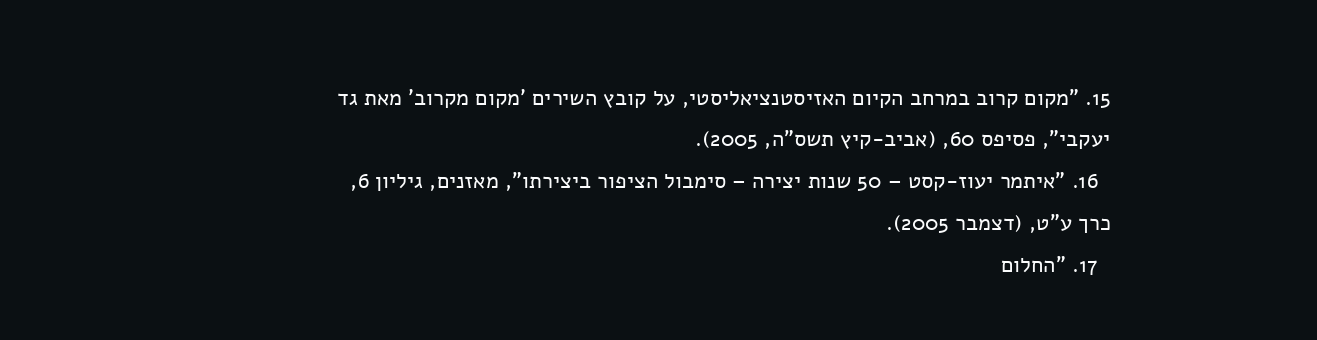15. "מקום קרוב במרחב הקיום האזיסטנציאליסטי, על קובץ השירים 'מקום מקרוב' מאת גד יעקבי", פסיפס 60, (אביב-קיץ תשס"ה, 2005).
  16. "איתמר יעוז-קסט – 50 שנות יצירה – סימבול הציפור ביצירתו", מאזנים, גיליון 6, כרך ע"ט, (דצמבר 2005).
  17. "החלום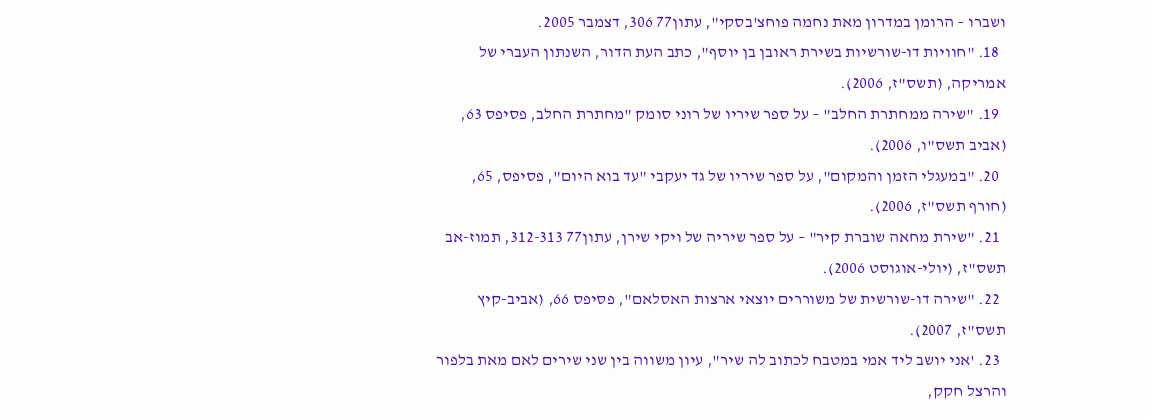ושברו – הרומן במדרון מאת נחמה פוחצ'בסקי", עתון77 306, דצמבר 2005.
  18. "חוויות דו-שורשיות בשירת ראובן בן יוסף", כתב העת הדור, השנתון העברי של אמריקה, (תשס"ז, 2006).
  19. "שירה ממחתרת החלב" – על ספר שיריו של רוני סומק "מחתרת החלב, פסיפס 63, (אביב תשס"ו, 2006).
  20. "במעגלי הזמן והמקום", על ספר שיריו של גד יעקבי "עד בוא היום", פסיפס, 65, (חורף תשס"ז, 2006).
  21. "שירת מחאה שוברת קיר" – על ספר שיריה של ויקי שירן, עתון77 312-313, תמוז-אב תשס"ז, (יולי-אוגוסט 2006).
  22. "שירה דו-שורשית של משוררים יוצאי ארצות האסלאם", פסיפס 66, (אביב-קיץ תשס"ז, 2007).
  23. 'אני יושב ליד אמי במטבח לכתוב לה שיר", עיון משווה בין שני שירים לאם מאת בלפור והרצל חקק,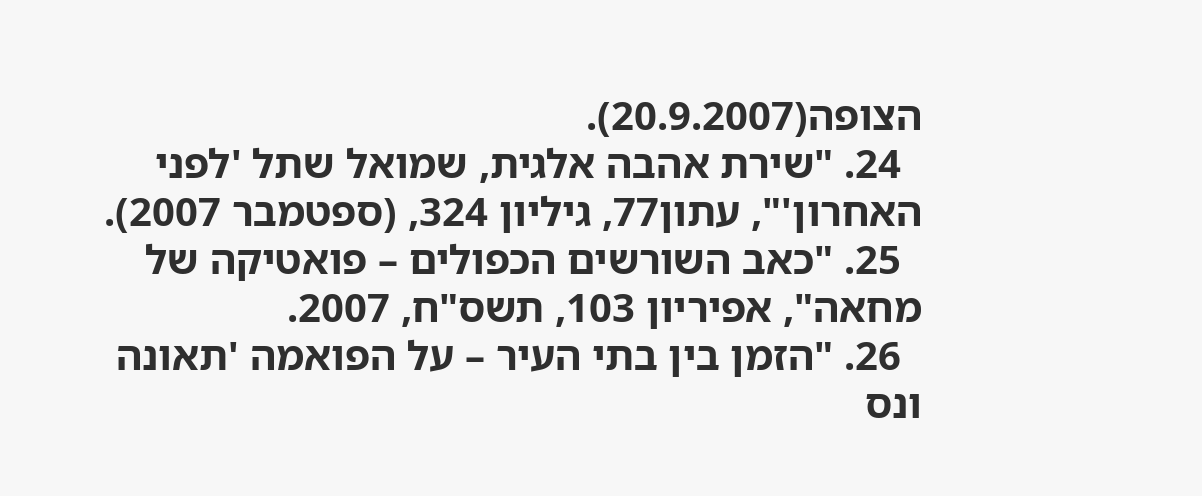הצופה(20.9.2007).
  24. "שירת אהבה אלגית, שמואל שתל 'לפני האחרון'", עתון77, גיליון 324, (ספטמבר 2007).
  25. "כאב השורשים הכפולים – פואטיקה של מחאה", אפיריון 103, תשס"ח, 2007.
  26. "הזמן בין בתי העיר – על הפואמה 'תאונה ונס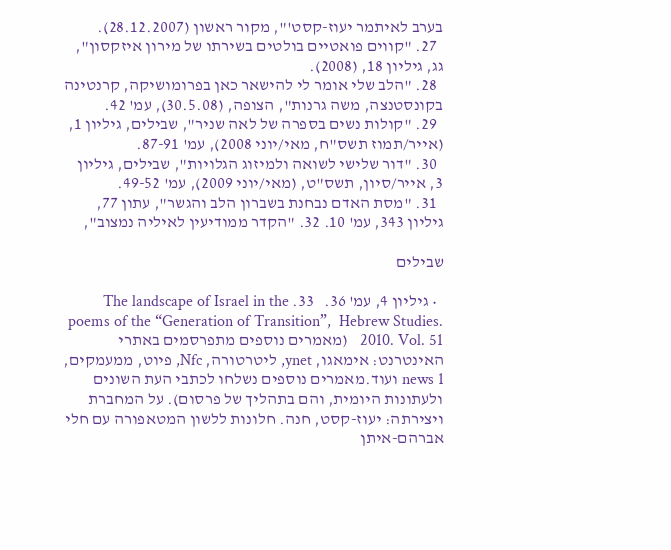בערב לאיתמר יעוז-קסט'", מקור ראשון (28.12.2007).
  27. "קווים פואטיים בולטים בשירתו של מירון איזקסון", גג, גיליון 18, (2008).
  28. "הלב שלי אומר לי להישאר כאן בפרומושיקה, קרנטינה בקונסטנצה, משה גרנות", הצופה, (30.5.08), עמ' 42.
  29. "קולות נשים בספרה של לאה שניר", שבילים, גיליון 1, (אייר/תמוז תשס"ח, מאי/יוני 2008), עמ' 87-91.
  30. "דור שלישי לשואה ולמיזוג הגלויות", שבילים, גיליון 3, אייר/סיון, תשס"ט, (מאי/יוני 2009), עמ' 49-52.
  31. "מסת האדם נבחנת בשברון הלב והגשר", עתון 77, גיליון 343, עמ' 10. 32. "הקדר ממודיעין לאיליה נמצוב",

שבילים

  • גיליון 4, עמ' 36.   33. The landscape of Israel in the poems of the “Generation of Transition”,  Hebrew Studies. 2010. Vol. 51   (מאמרים נוספים מתפרסמים באתרי האינטרנט: אימאגו, ynet, ליטרטורה, Nfc, פיוט, ממעמקים, news 1 ועוד.מאמרים נוספים נשלחו לכתבי העת השונים ולעתונות היומית, והם בתהליך של פרסום). על המחברת ויצירתה: יעוז-קסט, חנה. חלונות ללשון המטאפורה עם חלי אברהם-איתן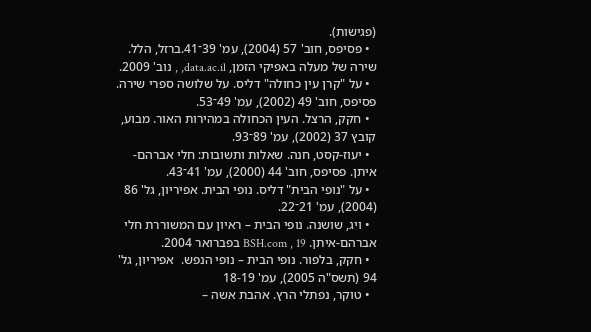(פגישות).
  • פסיפס, חוב' 57 (2004), עמ' 39־41.ברזל, הלל. שירה של מעלה באפיקי הזמן, data.ac.il, , נוב' 2009.
  • על "קרן עין כחולה" דליס. על שלושה ספרי שירה. פסיפס, חוב' 49 (2002), עמ' 49־53.
  • חקק, הרצל. העין הכחולה במהירות האור. מבוע, קובץ 37 (2002), עמ' 89־93.
  • יעוז-קסט, חנה. שאלות ותשובות: חלי אברהם-איתן. פסיפס, חוב' 44 (2000), עמ' 41־43.
  • על "נופי הבית" דליס. נופי הבית. אפיריון, גל' 86 (2004), עמ' 21־22.
  • ויג, שושנה. נופי הבית – ראיון עם המשוררת חלי אברהם-איתן. BSH.com , 19 בפברואר 2004.
  • חקק, בלפור. נופי הבית – נופי הנפש.  אפיריון, גל' 94 (תשס"ה 2005), עמ' 18-19
  • טוקר, נפתלי הרץ. אהבת אשה –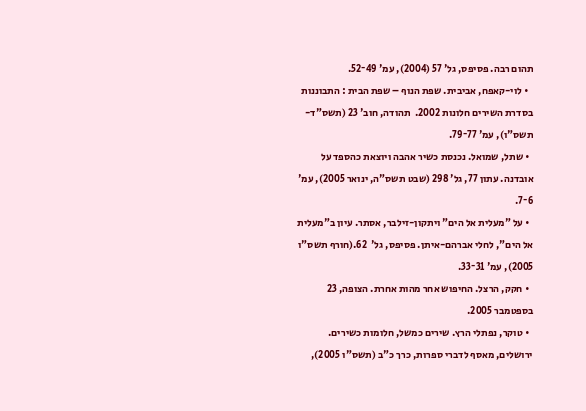תהום רבה. פסיפס, גל' 57 (2004), עמ' 49־52.
  • לוי-קאפח, אביבית. שפת הנוף – שפת הבית : התבוננות בסדרת השירים חלונות 2002.  תהודה, חוב' 23 (תשס"ד-תשס"ו), עמ' 77־79.
  • שתל, שמואל. נכנסת כשיר אהבה ויוצאת כהספד על אובדנה. עתון 77, גל' 298 (שבט תשס"ה, ינואר 2005), עמ' 6־7.
  • על "מעלית אל הים" ויתקון-זילבר, אסתר. עיון ב"מעלית אל הים", לחלי אברהם-איתן. פסיפס, גל'  62.(חורף תשס"ו 2005), עמ' 31־33.
  • חקק, הרצל. החיפוש אחר מהות אחרת. הצופה, 23 בספטמבר 2005.
  • טוקר, נפתלי הרץ. שירים כמשל, חלומות כשירים. ירושלים, מאסף לדברי ספרות, כרך כ"ב (תשס"ו 2005),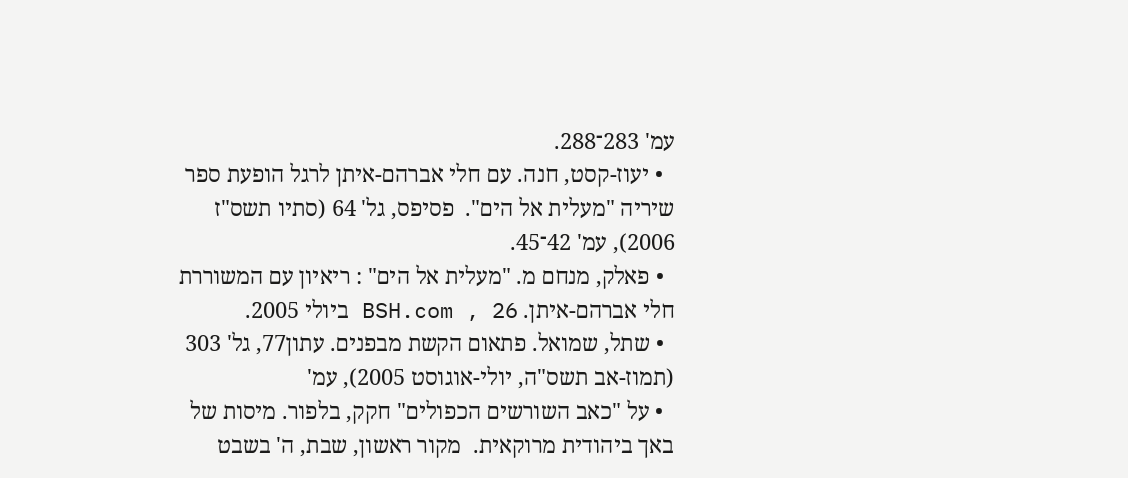עמ' 283־288.
  • יעוז-קסט, חנה. עם חלי אברהם-איתן לרגל הופעת ספר שיריה "מעלית אל הים".  פסיפס, גל' 64 (סתיו תשס"ז 2006), עמ' 42־45.
  • פאלק, מנחם מ. "מעלית אל הים" : ריאיון עם המשוררת חלי אברהם-איתן. BSH.com , 26 ביולי 2005.
  • שתל, שמואל. פתאום הקשת מבפנים. עתון77, גל' 303 (תמוז-אב תשס"ה, יולי-אוגוסט 2005), עמ'
  • על "כאב השורשים הכפולים" חקק, בלפור. מיסות של באך ביהודית מרוקאית.  מקור ראשון, שבת, ה' בשבט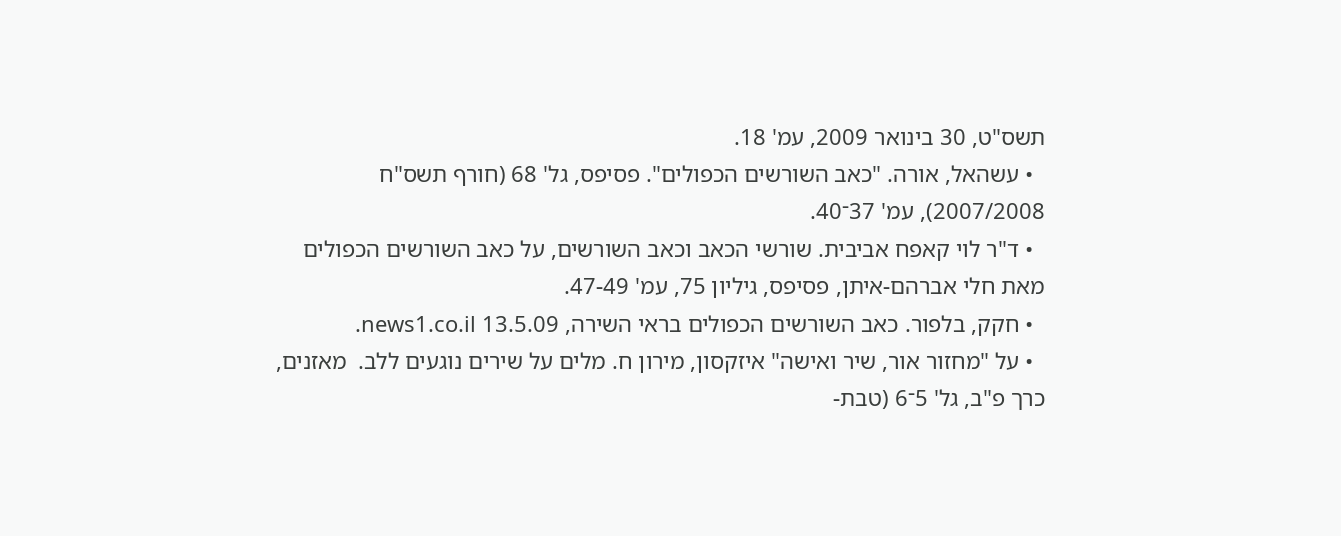תשס"ט, 30 בינואר 2009, עמ' 18.
  • עשהאל, אורה. "כאב השורשים הכפולים". פסיפס, גל' 68 (חורף תשס"ח 2007/2008), עמ' 37־40.
  • ד"ר לוי קאפח אביבית. שורשי הכאב וכאב השורשים, על כאב השורשים הכפולים מאת חלי אברהם-איתן, פסיפס, גיליון 75, עמ' 47-49.
  • חקק, בלפור. כאב השורשים הכפולים בראי השירה, news1.co.il 13.5.09.
  • על "מחזור אור, שיר ואישה" איזקסון, מירון ח. מלים על שירים נוגעים ללב.  מאזנים, כרך פ"ב, גל' 5־6 (טבת-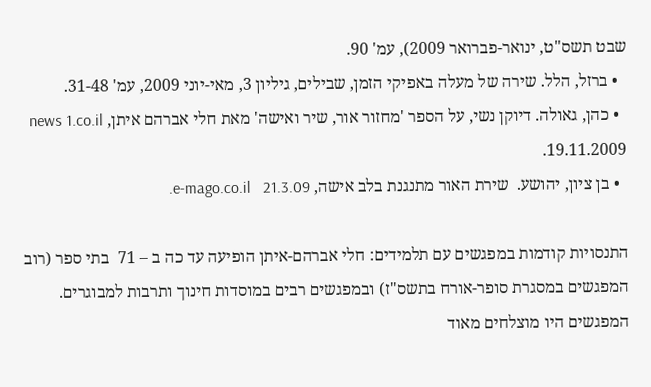שבט תשס"ט, ינואר-פברואר 2009), עמ' 90.
  • ברזל, הלל. שירה של מעלה באפיקי הזמן, שבילים, גיליון 3, מאי-יוני 2009, עמ' 31-48.
  • כהן, גאולה. דיוקן נשי, על הספר 'מחזור אור, שיר ואישה' מאת חלי אברהם איתן, news 1.co.il 19.11.2009.
  • בן ציון, יהושע.  שירת האור מתנגנת בלב אישה, e-mago.co.il   21.3.09.

התנסויות קודמות במפגשים עם תלמידים: חלי אברהם-איתן הופיעה עד כה ב – 71  בתי ספר (רוב המפגשים במסגרת סופר-אורח בתשס"ז) ובמפגשים רבים במוסדות חינוך ותרבות למבוגרים. המפגשים היו מוצלחים מאוד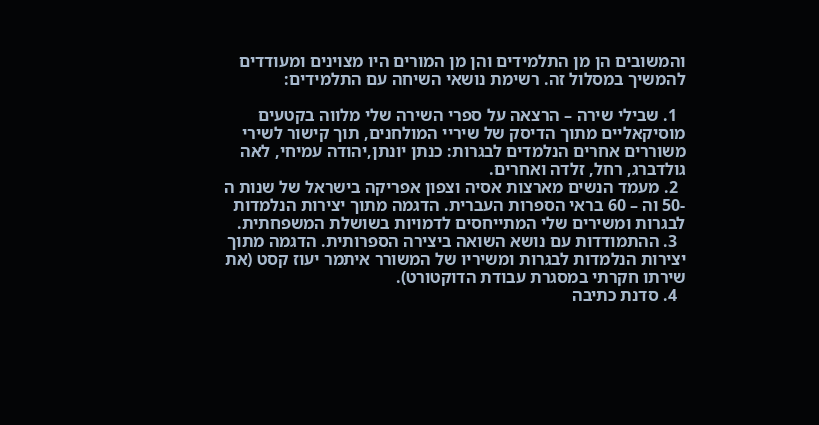והמשובים הן מן התלמידים והן מן המורים היו מצוינים ומעודדים להמשיך במסלול זה. רשימת נושאי השיחה עם התלמידים:

  1. שבילי שירה – הרצאה על ספרי השירה שלי מלווה בקטעים מוסיקאליים מתוך הדיסק של שיריי המולחנים, תוך קישור לשירי משוררים אחרים הנלמדים לבגרות: כנתן יונתן,יהודה עמיחי, לאה גולדברג, רחל, זלדה ואחרים.
  2. מעמד הנשים מארצות אסיה וצפון אפריקה בישראל של שנות ה -50 וה – 60 בראי הספרות העברית. הדגמה מתוך יצירות הנלמדות לבגרות ומשירים שלי המתייחסים לדמויות בשושלת המשפחתית.
  3. ההתמודדות עם נושא השואה ביצירה הספרותית. הדגמה מתוך יצירות הנלמדות לבגרות ומשיריו של המשורר איתמר יעוז קסט (את שירתו חקרתי במסגרת עבודת הדוקטורט).
  4. סדנת כתיבה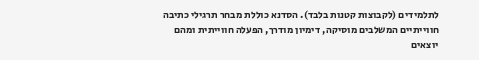לתלמידים (לקבוצות קטנות בלבד). הסדנא כוללת מבחר תרגילי כתיבה חווייתיים המשלבים מוסיקה, דימיון מודרך, הפעלה חווייתית ומהם יוצאים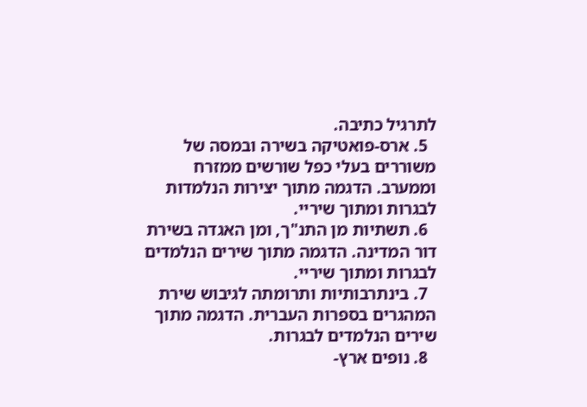לתרגיל כתיבה.
  5. ארס-פואטיקה בשירה ובמסה של משוררים בעלי כפל שורשים ממזרח וממערב. הדגמה מתוך יצירות הנלמדות לבגרות ומתוך שיריי.
  6. תשתיות מן התנ"ך, ומן האגדה בשירת דור המדינה. הדגמה מתוך שירים הנלמדים לבגרות ומתוך שיריי.
  7. בינתרבותיות ותרומתה לגיבוש שירת המהגרים בספרות העברית. הדגמה מתוך שירים הנלמדים לבגרות.
  8. נופים ארץ-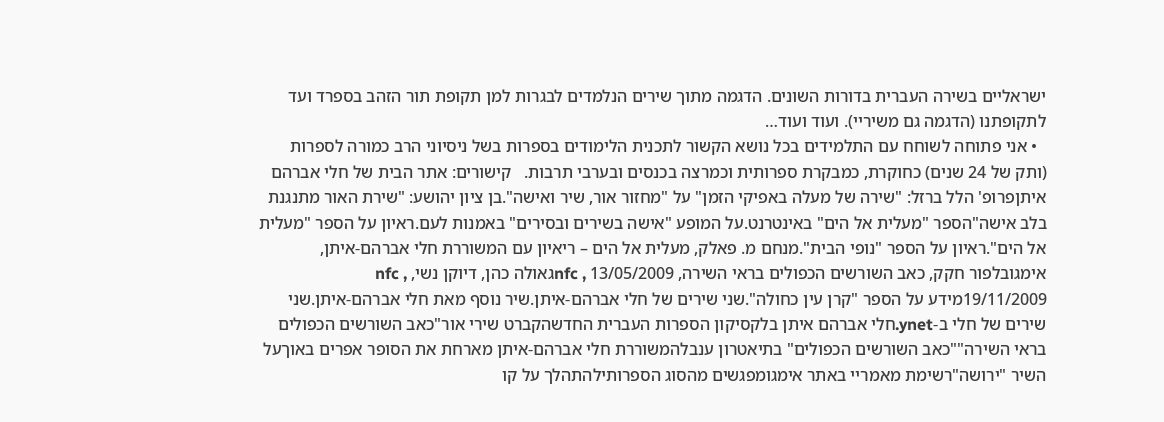ישראליים בשירה העברית בדורות השונים. הדגמה מתוך שירים הנלמדים לבגרות למן תקופת תור הזהב בספרד ועד לתקופתנו (הדגמה גם משיריי). ועוד ועוד…
  • אני פתוחה לשוחח עם התלמידים בכל נושא הקשור לתכנית הלימודים בספרות בשל ניסיוני הרב כמורה לספרות (ותק של 24 שנים) כחוקרת, כמבקרת ספרותית וכמרצה בכנסים ובערבי תרבות.   קישורים: אתר הבית של חלי אברהם איתןפרופ' הלל ברזל: "שירה של מעלה באפיקי הזמן" על "מחזור אור, שיר ואישה".בן ציון יהושע: "שירת האור מתנגנת בלב אישה"הספר "מעלית אל הים" באינטרנט.על המופע "אישה בשירים ובסירים" באמנות לעם.ראיון על הספר "מעלית אל הים".ראיון על הספר "נופי הבית".מנחם מ. פאלק, מעלית אל הים – ריאיון עם המשוררת חלי אברהם-איתן, אימגובלפור חקק, כאב השורשים הכפולים בראי השירה, nfc , 13/05/2009גאולה כהן, דיוקן נשי, nfc , 19/11/2009מידע על הספר "קרן עין כחולה".שני שירים של חלי אברהם-איתן.שיר נוסף מאת חלי אברהם-איתן.שני שירים של חלי ב-ynet.חלי אברהם איתן בלקסיקון הספרות העברית החדשהקברט שירי אור"כאב השורשים הכפולים בראי השירה""כאב השורשים הכפולים" בתיאטרון ענבלהמשוררת חלי אברהם-איתן מארחת את הסופר אפרים באוךעל השיר "ירושה"רשימת מאמריי באתר אימגומפגשים מהסוג הספרותילהתהלך על קו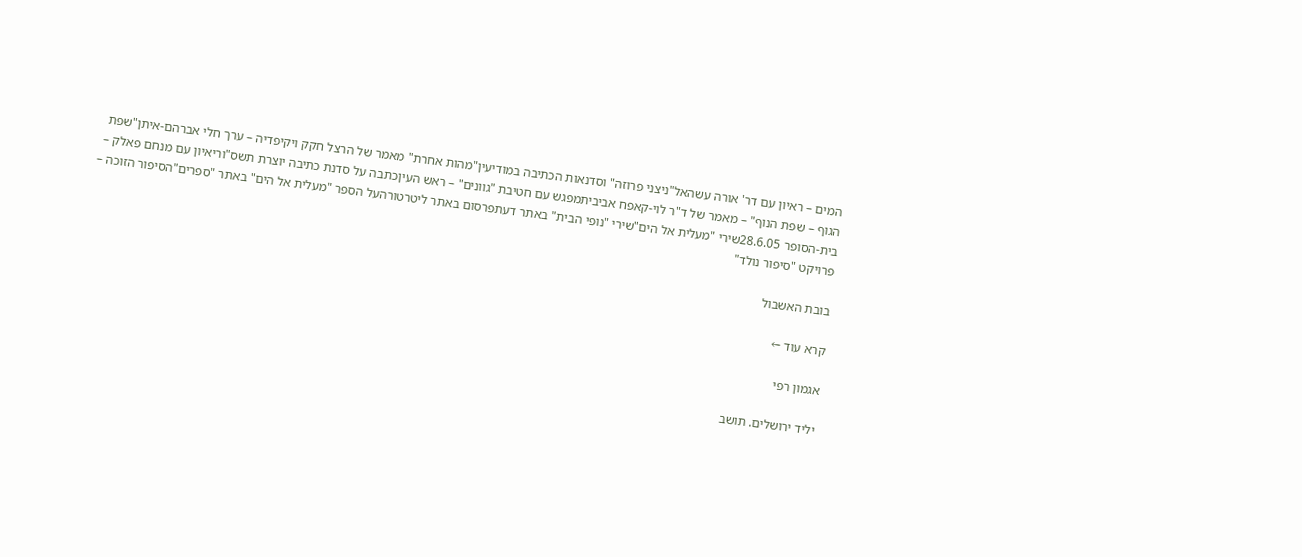המים – ראיון עם דר' אורה עשהאל"ניצני פרוזה" וסדנאות הכתיבה במודיעין"מהות אחרת" מאמר של הרצל חקק ויקיפדיה – ערך חלי אברהם-איתן"שפת הגוף – שפת הנוף" – מאמר של ד"ר לוי-קאפח אביביתמפגש עם חטיבת "גוונים" – ראש העיןכתבה על סדנת כתיבה יוצרת תשס"וריאיון עם מנחם פאלק – בית-הסופר 28.6.05שירי "מעלית אל הים"שירי "נופי הבית" באתר דעתפרסום באתר ליטרטורהעל הספר "מעלית אל הים" באתר "ספרים"הסיפור הזוכה – פרויקט "סיפור נולד"

בובת האשבול

קרא עוד ←

אגמון רפי

יליד ירושלים. תושב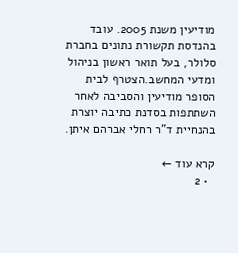מודיעין משנת 2005. עובד בהנדסת תקשורת נתונים בחברת סלולר, בעל תואר ראשון בניהול ומדעי המחשב.הצטרף לבית הסופר מודיעין והסביבה לאחר השתתפות בסדנת כתיבה יוצרת בהנחיית ד"ר רחלי אברהם איתן.

קרא עוד ←
  • 2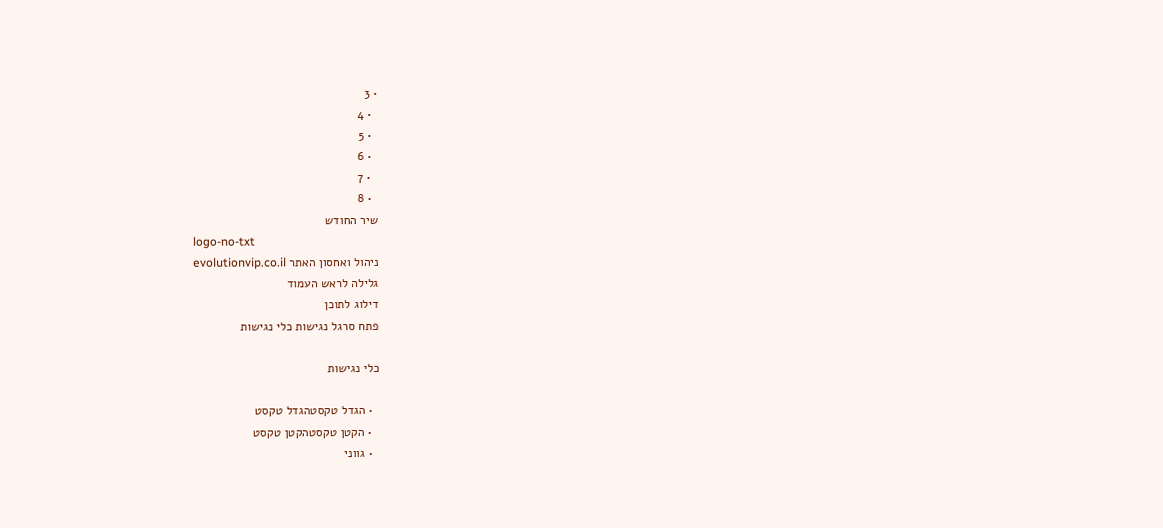• 3
  • 4
  • 5
  • 6
  • 7
  • 8
שיר החודש
logo-no-txt
ניהול ואחסון האתר evolutionvip.co.il
גלילה לראש העמוד
דילוג לתוכן
פתח סרגל נגישות כלי נגישות

כלי נגישות

  • הגדל טקסטהגדל טקסט
  • הקטן טקסטהקטן טקסט
  • גווני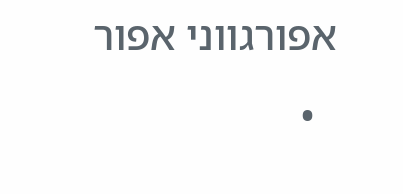אפורגווני אפור
  •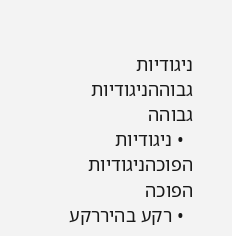ניגודיות גבוההניגודיות גבוהה
  • ניגודיות הפוכהניגודיות הפוכה
  • רקע בהיררקע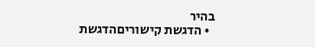בהיר
  • הדגשת קישוריםהדגשת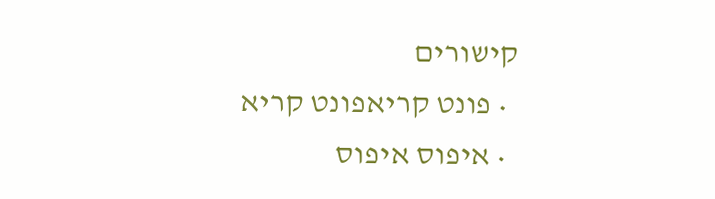קישורים
  • פונט קריאפונט קריא
  • איפוס איפוס